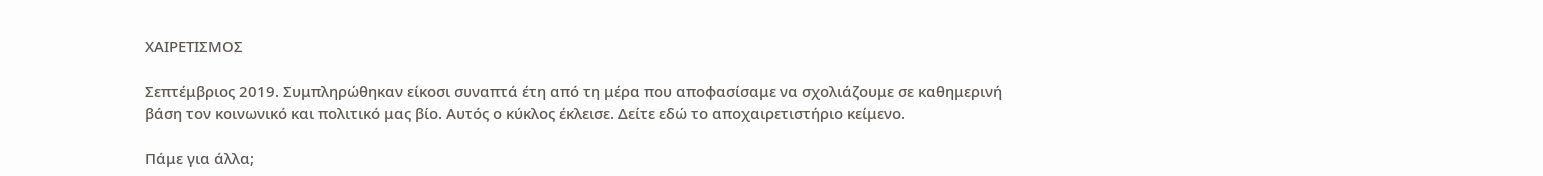ΧΑΙΡΕΤΙΣΜΟΣ

Σεπτέμβριος 2019. Συμπληρώθηκαν είκοσι συναπτά έτη από τη μέρα που αποφασίσαμε να σχολιάζουμε σε καθημερινή βάση τον κοινωνικό και πολιτικό μας βίο. Αυτός ο κύκλος έκλεισε. Δείτε εδώ το αποχαιρετιστήριο κείμενο.

Πάμε για άλλα;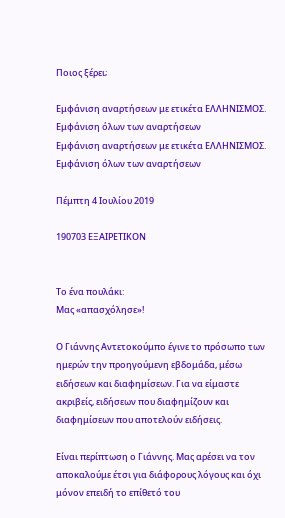Ποιος ξέρει;

Εμφάνιση αναρτήσεων με ετικέτα ΕΛΛΗΝΙΣΜΟΣ. Εμφάνιση όλων των αναρτήσεων
Εμφάνιση αναρτήσεων με ετικέτα ΕΛΛΗΝΙΣΜΟΣ. Εμφάνιση όλων των αναρτήσεων

Πέμπτη 4 Ιουλίου 2019

190703 ΕΞΑΙΡΕΤΙΚΟΝ


Το ένα πουλάκι:
Μας «απασχόλησε»!

Ο Γιάννης Αντετοκούμπο έγινε το πρόσωπο των ημερών την προηγούμενη εβδομάδα, μέσω ειδήσεων και διαφημίσεων. Για να είμαστε ακριβείς, ειδήσεων που διαφημίζουν και διαφημίσεων που αποτελούν ειδήσεις.

Είναι περίπτωση ο Γιάννης. Μας αρέσει να τον αποκαλούμε έτσι για διάφορους λόγους και όχι μόνον επειδή το επίθετό του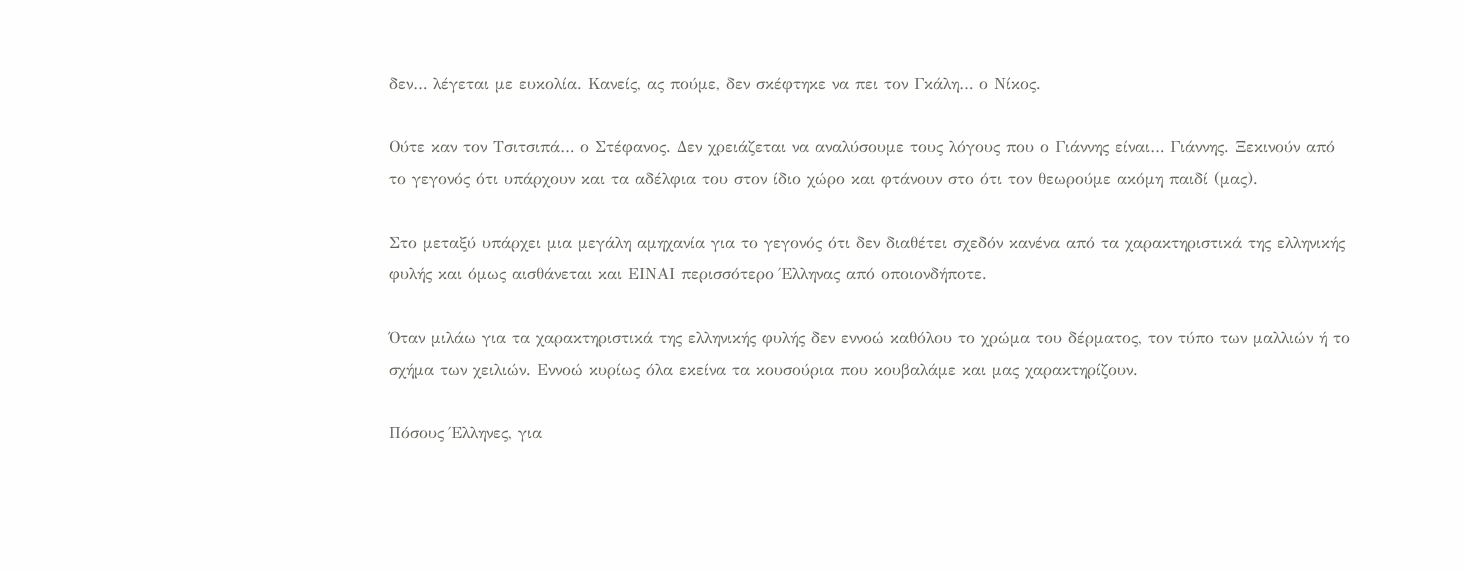δεν… λέγεται με ευκολία. Κανείς, ας πούμε, δεν σκέφτηκε να πει τον Γκάλη… ο Νίκος.

Ούτε καν τον Τσιτσιπά… ο Στέφανος. Δεν χρειάζεται να αναλύσουμε τους λόγους που ο Γιάννης είναι… Γιάννης. Ξεκινούν από το γεγονός ότι υπάρχουν και τα αδέλφια του στον ίδιο χώρο και φτάνουν στο ότι τον θεωρούμε ακόμη παιδί (μας).

Στο μεταξύ υπάρχει μια μεγάλη αμηχανία για το γεγονός ότι δεν διαθέτει σχεδόν κανένα από τα χαρακτηριστικά της ελληνικής φυλής και όμως αισθάνεται και ΕΙΝΑΙ περισσότερο Έλληνας από οποιονδήποτε.

Όταν μιλάω για τα χαρακτηριστικά της ελληνικής φυλής δεν εννοώ καθόλου το χρώμα του δέρματος, τον τύπο των μαλλιών ή το σχήμα των χειλιών. Εννοώ κυρίως όλα εκείνα τα κουσούρια που κουβαλάμε και μας χαρακτηρίζουν.

Πόσους Έλληνες, για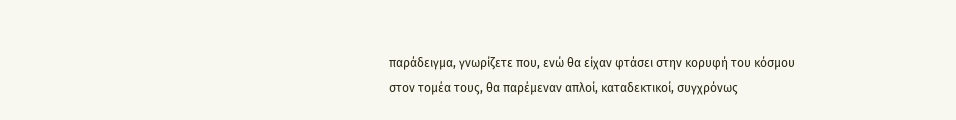παράδειγμα, γνωρίζετε που, ενώ θα είχαν φτάσει στην κορυφή του κόσμου στον τομέα τους, θα παρέμεναν απλοί, καταδεκτικοί, συγχρόνως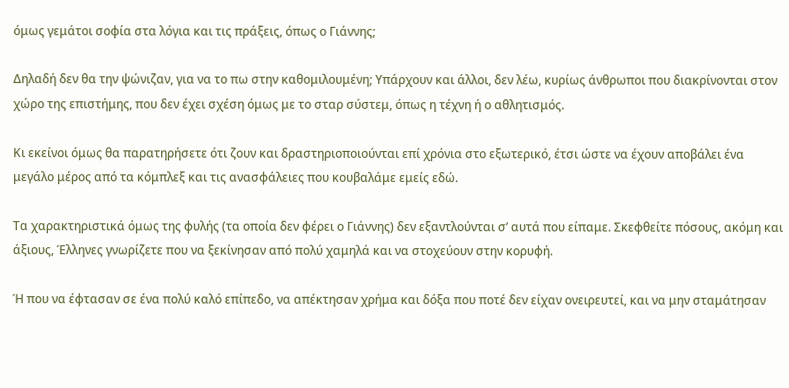όμως γεμάτοι σοφία στα λόγια και τις πράξεις, όπως ο Γιάννης;

Δηλαδή δεν θα την ψώνιζαν, για να το πω στην καθομιλουμένη; Υπάρχουν και άλλοι, δεν λέω, κυρίως άνθρωποι που διακρίνονται στον χώρο της επιστήμης, που δεν έχει σχέση όμως με το σταρ σύστεμ, όπως η τέχνη ή ο αθλητισμός.

Κι εκείνοι όμως θα παρατηρήσετε ότι ζουν και δραστηριοποιούνται επί χρόνια στο εξωτερικό, έτσι ώστε να έχουν αποβάλει ένα μεγάλο μέρος από τα κόμπλεξ και τις ανασφάλειες που κουβαλάμε εμείς εδώ.

Τα χαρακτηριστικά όμως της φυλής (τα οποία δεν φέρει ο Γιάννης) δεν εξαντλούνται σ’ αυτά που είπαμε. Σκεφθείτε πόσους, ακόμη και άξιους, Έλληνες γνωρίζετε που να ξεκίνησαν από πολύ χαμηλά και να στοχεύουν στην κορυφή.

Ή που να έφτασαν σε ένα πολύ καλό επίπεδο, να απέκτησαν χρήμα και δόξα που ποτέ δεν είχαν ονειρευτεί, και να μην σταμάτησαν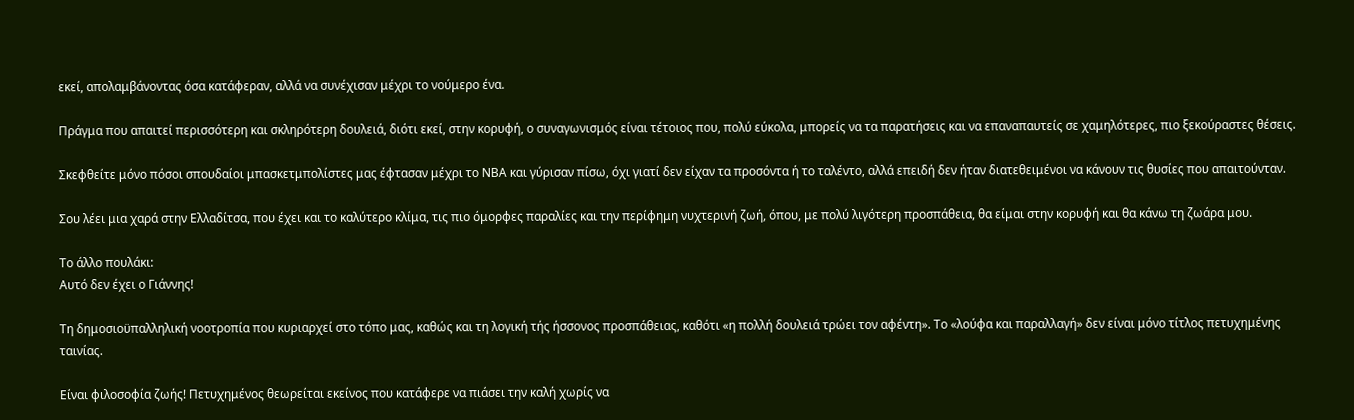εκεί, απολαμβάνοντας όσα κατάφεραν, αλλά να συνέχισαν μέχρι το νούμερο ένα.

Πράγμα που απαιτεί περισσότερη και σκληρότερη δουλειά, διότι εκεί, στην κορυφή, ο συναγωνισμός είναι τέτοιος που, πολύ εύκολα, μπορείς να τα παρατήσεις και να επαναπαυτείς σε χαμηλότερες, πιο ξεκούραστες θέσεις.

Σκεφθείτε μόνο πόσοι σπουδαίοι μπασκετμπολίστες μας έφτασαν μέχρι το ΝΒΑ και γύρισαν πίσω, όχι γιατί δεν είχαν τα προσόντα ή το ταλέντο, αλλά επειδή δεν ήταν διατεθειμένοι να κάνουν τις θυσίες που απαιτούνταν.

Σου λέει μια χαρά στην Ελλαδίτσα, που έχει και το καλύτερο κλίμα, τις πιο όμορφες παραλίες και την περίφημη νυχτερινή ζωή, όπου, με πολύ λιγότερη προσπάθεια, θα είμαι στην κορυφή και θα κάνω τη ζωάρα μου.

Το άλλο πουλάκι:
Αυτό δεν έχει ο Γιάννης!

Τη δημοσιοϋπαλληλική νοοτροπία που κυριαρχεί στο τόπο μας, καθώς και τη λογική τής ήσσονος προσπάθειας, καθότι «η πολλή δουλειά τρώει τον αφέντη». Το «λούφα και παραλλαγή» δεν είναι μόνο τίτλος πετυχημένης ταινίας.

Είναι φιλοσοφία ζωής! Πετυχημένος θεωρείται εκείνος που κατάφερε να πιάσει την καλή χωρίς να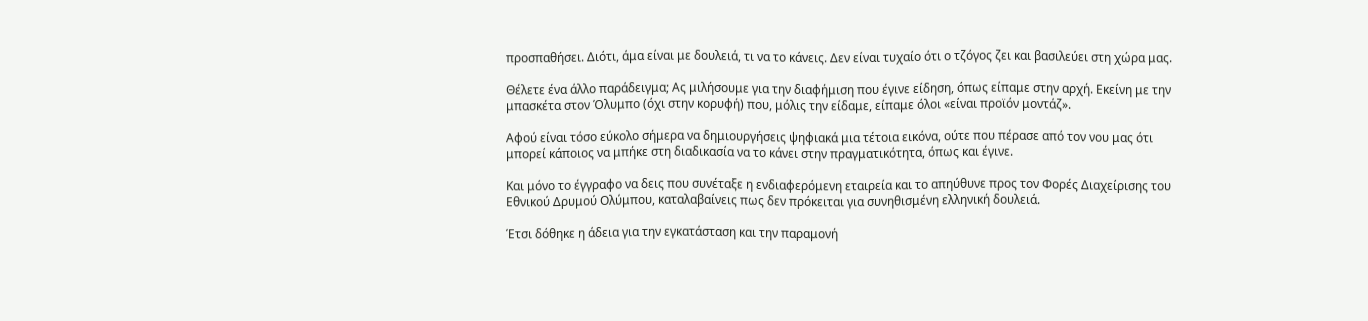προσπαθήσει. Διότι, άμα είναι με δουλειά, τι να το κάνεις. Δεν είναι τυχαίο ότι ο τζόγος ζει και βασιλεύει στη χώρα μας.

Θέλετε ένα άλλο παράδειγμα; Ας μιλήσουμε για την διαφήμιση που έγινε είδηση, όπως είπαμε στην αρχή. Εκείνη με την μπασκέτα στον Όλυμπο (όχι στην κορυφή) που, μόλις την είδαμε, είπαμε όλοι «είναι προϊόν μοντάζ».

Αφού είναι τόσο εύκολο σήμερα να δημιουργήσεις ψηφιακά μια τέτοια εικόνα, ούτε που πέρασε από τον νου μας ότι μπορεί κάποιος να μπήκε στη διαδικασία να το κάνει στην πραγματικότητα, όπως και έγινε.

Και μόνο το έγγραφο να δεις που συνέταξε η ενδιαφερόμενη εταιρεία και το απηύθυνε προς τον Φορές Διαχείρισης του Εθνικού Δρυμού Ολύμπου, καταλαβαίνεις πως δεν πρόκειται για συνηθισμένη ελληνική δουλειά.

Έτσι δόθηκε η άδεια για την εγκατάσταση και την παραμονή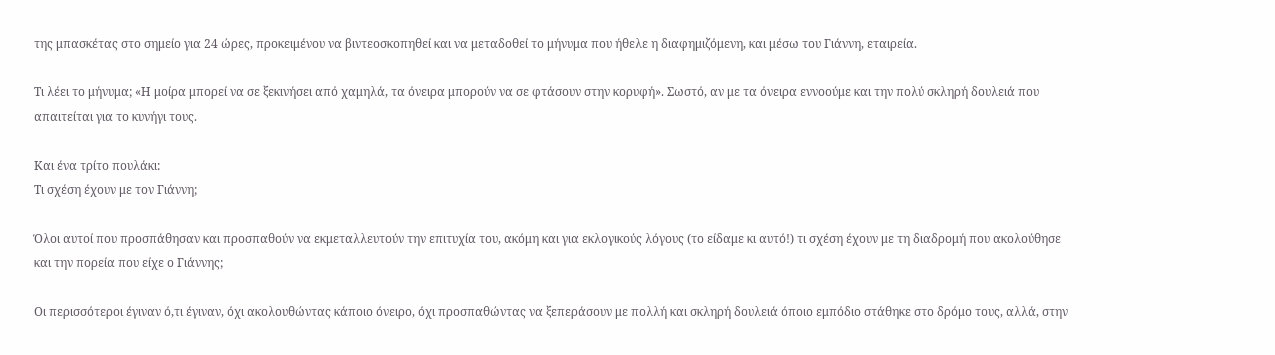της μπασκέτας στο σημείο για 24 ώρες, προκειμένου να βιντεοσκοπηθεί και να μεταδοθεί το μήνυμα που ήθελε η διαφημιζόμενη, και μέσω του Γιάννη, εταιρεία.

Τι λέει το μήνυμα; «Η μοίρα μπορεί να σε ξεκινήσει από χαμηλά, τα όνειρα μπορούν να σε φτάσουν στην κορυφή». Σωστό, αν με τα όνειρα εννοούμε και την πολύ σκληρή δουλειά που απαιτείται για το κυνήγι τους.

Και ένα τρίτο πουλάκι:
Τι σχέση έχουν με τον Γιάννη;

Όλοι αυτοί που προσπάθησαν και προσπαθούν να εκμεταλλευτούν την επιτυχία του, ακόμη και για εκλογικούς λόγους (το είδαμε κι αυτό!) τι σχέση έχουν με τη διαδρομή που ακολούθησε και την πορεία που είχε ο Γιάννης;

Οι περισσότεροι έγιναν ό,τι έγιναν, όχι ακολουθώντας κάποιο όνειρο, όχι προσπαθώντας να ξεπεράσουν με πολλή και σκληρή δουλειά όποιο εμπόδιο στάθηκε στο δρόμο τους, αλλά, στην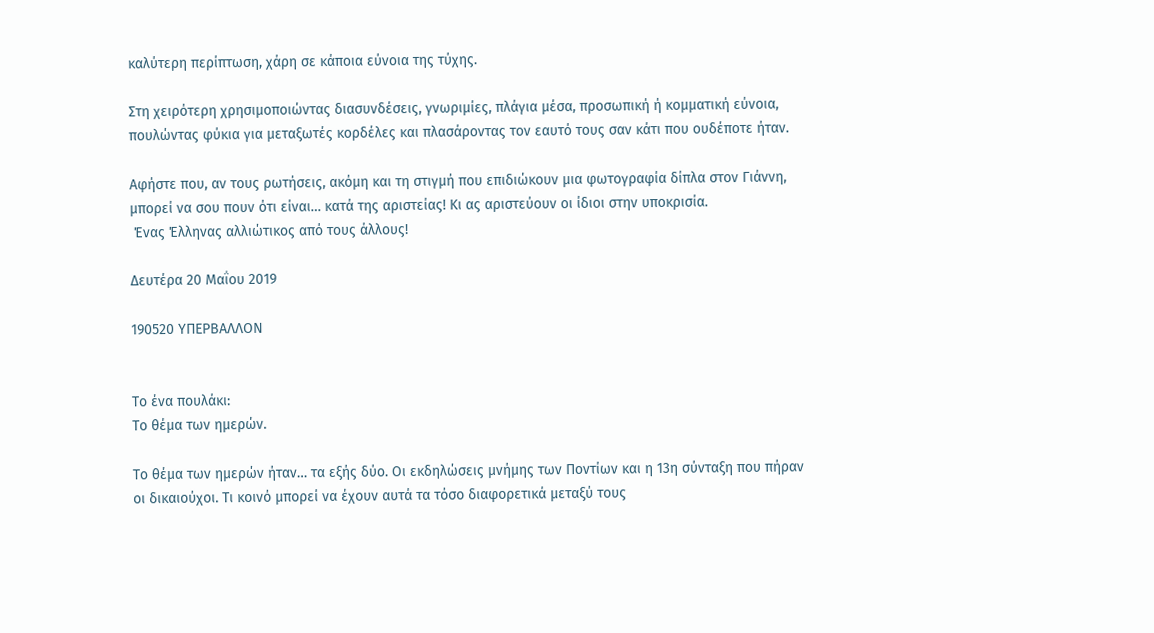καλύτερη περίπτωση, χάρη σε κάποια εύνοια της τύχης.

Στη χειρότερη χρησιμοποιώντας διασυνδέσεις, γνωριμίες, πλάγια μέσα, προσωπική ή κομματική εύνοια, πουλώντας φύκια για μεταξωτές κορδέλες και πλασάροντας τον εαυτό τους σαν κάτι που ουδέποτε ήταν.

Αφήστε που, αν τους ρωτήσεις, ακόμη και τη στιγμή που επιδιώκουν μια φωτογραφία δίπλα στον Γιάννη, μπορεί να σου πουν ότι είναι… κατά της αριστείας! Κι ας αριστεύουν οι ίδιοι στην υποκρισία.
 Ένας Έλληνας αλλιώτικος από τους άλλους!

Δευτέρα 20 Μαΐου 2019

190520 ΥΠΕΡΒΑΛΛΟΝ


Το ένα πουλάκι:
Το θέμα των ημερών.

Το θέμα των ημερών ήταν… τα εξής δύο. Οι εκδηλώσεις μνήμης των Ποντίων και η 13η σύνταξη που πήραν οι δικαιούχοι. Τι κοινό μπορεί να έχουν αυτά τα τόσο διαφορετικά μεταξύ τους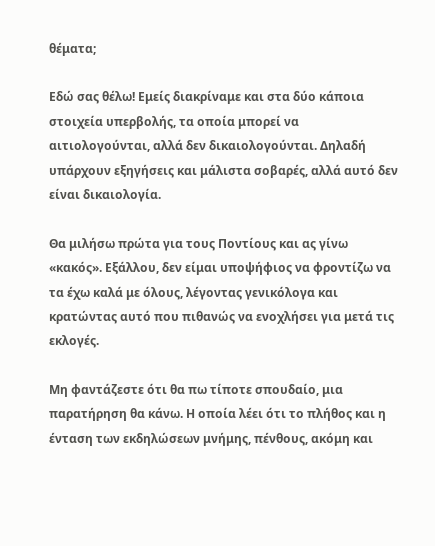θέματα;

Εδώ σας θέλω! Εμείς διακρίναμε και στα δύο κάποια στοιχεία υπερβολής, τα οποία μπορεί να αιτιολογούνται, αλλά δεν δικαιολογούνται. Δηλαδή υπάρχουν εξηγήσεις και μάλιστα σοβαρές, αλλά αυτό δεν είναι δικαιολογία.

Θα μιλήσω πρώτα για τους Ποντίους και ας γίνω «κακός». Εξάλλου, δεν είμαι υποψήφιος να φροντίζω να τα έχω καλά με όλους, λέγοντας γενικόλογα και κρατώντας αυτό που πιθανώς να ενοχλήσει για μετά τις εκλογές.

Μη φαντάζεστε ότι θα πω τίποτε σπουδαίο, μια παρατήρηση θα κάνω. Η οποία λέει ότι το πλήθος και η ένταση των εκδηλώσεων μνήμης, πένθους, ακόμη και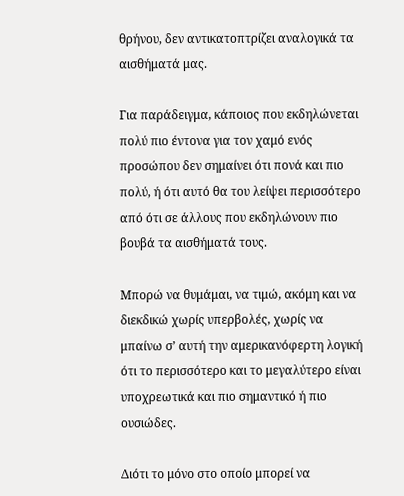θρήνου, δεν αντικατοπτρίζει αναλογικά τα αισθήματά μας.

Για παράδειγμα, κάποιος που εκδηλώνεται πολύ πιο έντονα για τον χαμό ενός προσώπου δεν σημαίνει ότι πονά και πιο πολύ, ή ότι αυτό θα του λείψει περισσότερο από ότι σε άλλους που εκδηλώνουν πιο βουβά τα αισθήματά τους.

Μπορώ να θυμάμαι, να τιμώ, ακόμη και να διεκδικώ χωρίς υπερβολές, χωρίς να μπαίνω σ’ αυτή την αμερικανόφερτη λογική ότι το περισσότερο και το μεγαλύτερο είναι υποχρεωτικά και πιο σημαντικό ή πιο ουσιώδες.

Διότι το μόνο στο οποίο μπορεί να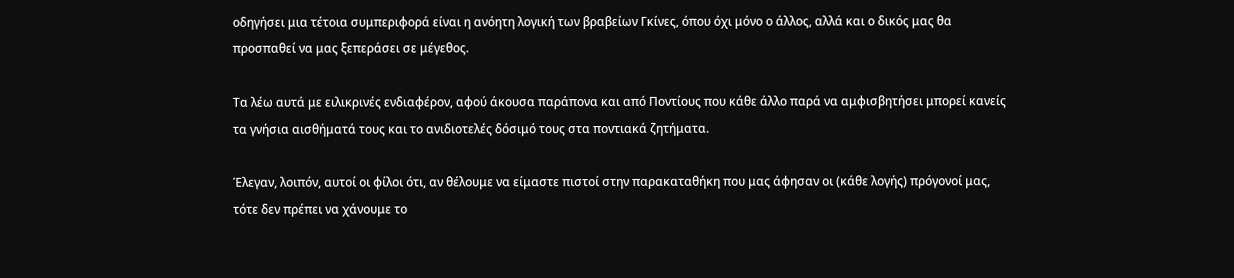οδηγήσει μια τέτοια συμπεριφορά είναι η ανόητη λογική των βραβείων Γκίνες, όπου όχι μόνο ο άλλος, αλλά και ο δικός μας θα προσπαθεί να μας ξεπεράσει σε μέγεθος.

Τα λέω αυτά με ειλικρινές ενδιαφέρον, αφού άκουσα παράπονα και από Ποντίους που κάθε άλλο παρά να αμφισβητήσει μπορεί κανείς τα γνήσια αισθήματά τους και το ανιδιοτελές δόσιμό τους στα ποντιακά ζητήματα.

Έλεγαν, λοιπόν, αυτοί οι φίλοι ότι, αν θέλουμε να είμαστε πιστοί στην παρακαταθήκη που μας άφησαν οι (κάθε λογής) πρόγονοί μας, τότε δεν πρέπει να χάνουμε το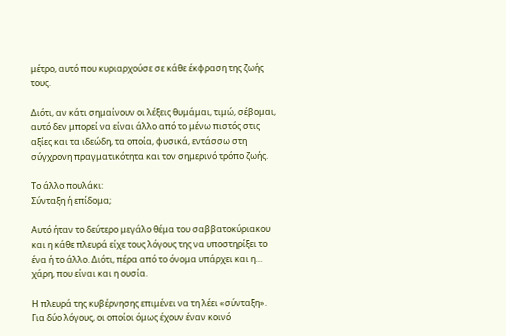μέτρο, αυτό που κυριαρχούσε σε κάθε έκφραση της ζωής τους.

Διότι, αν κάτι σημαίνουν οι λέξεις θυμάμαι, τιμώ, σέβομαι, αυτό δεν μπορεί να είναι άλλο από το μένω πιστός στις αξίες και τα ιδεώδη, τα οποία, φυσικά, εντάσσω στη σύγχρονη πραγματικότητα και τον σημερινό τρόπο ζωής.

Το άλλο πουλάκι:
Σύνταξη ή επίδομα;

Αυτό ήταν το δεύτερο μεγάλο θέμα του σαββατοκύριακου και η κάθε πλευρά είχε τους λόγους της να υποστηρίξει το ένα ή το άλλο. Διότι, πέρα από το όνομα υπάρχει και η… χάρη, που είναι και η ουσία.

Η πλευρά της κυβέρνησης επιμένει να τη λέει «σύνταξη». Για δύο λόγους, οι οποίοι όμως έχουν έναν κοινό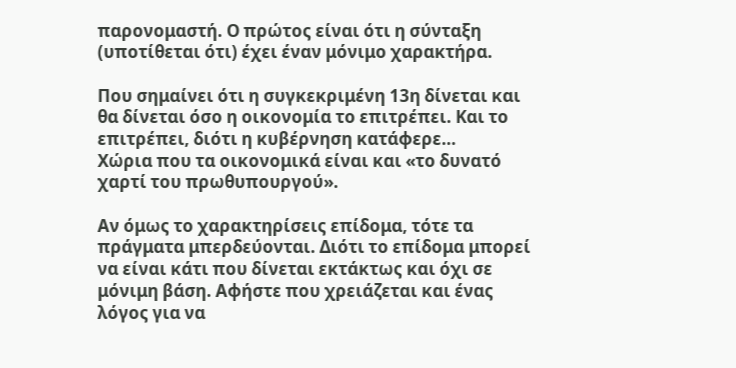παρονομαστή. Ο πρώτος είναι ότι η σύνταξη (υποτίθεται ότι) έχει έναν μόνιμο χαρακτήρα.

Που σημαίνει ότι η συγκεκριμένη 13η δίνεται και θα δίνεται όσο η οικονομία το επιτρέπει. Και το επιτρέπει, διότι η κυβέρνηση κατάφερε…
Χώρια που τα οικονομικά είναι και «το δυνατό χαρτί του πρωθυπουργού».

Αν όμως το χαρακτηρίσεις επίδομα, τότε τα πράγματα μπερδεύονται. Διότι το επίδομα μπορεί να είναι κάτι που δίνεται εκτάκτως και όχι σε μόνιμη βάση. Αφήστε που χρειάζεται και ένας λόγος για να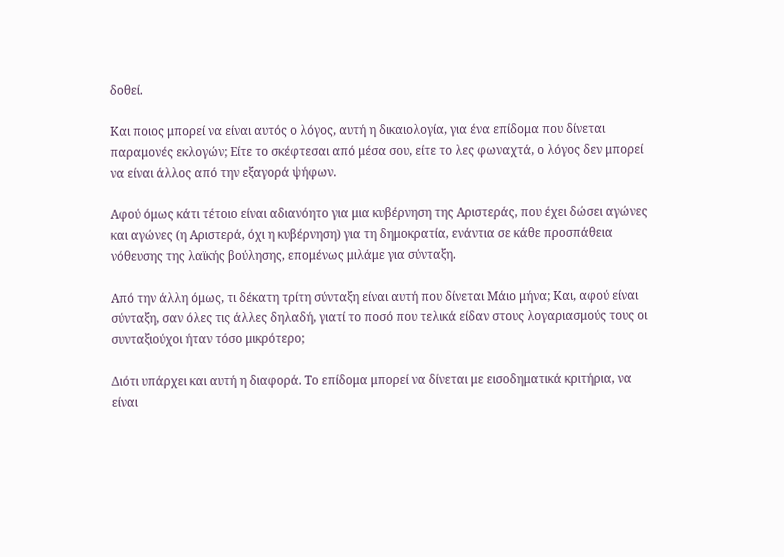δοθεί.

Και ποιος μπορεί να είναι αυτός ο λόγος, αυτή η δικαιολογία, για ένα επίδομα που δίνεται παραμονές εκλογών; Είτε το σκέφτεσαι από μέσα σου, είτε το λες φωναχτά, ο λόγος δεν μπορεί να είναι άλλος από την εξαγορά ψήφων.

Αφού όμως κάτι τέτοιο είναι αδιανόητο για μια κυβέρνηση της Αριστεράς, που έχει δώσει αγώνες και αγώνες (η Αριστερά, όχι η κυβέρνηση) για τη δημοκρατία, ενάντια σε κάθε προσπάθεια νόθευσης της λαϊκής βούλησης, επομένως μιλάμε για σύνταξη.

Από την άλλη όμως, τι δέκατη τρίτη σύνταξη είναι αυτή που δίνεται Μάιο μήνα; Και, αφού είναι σύνταξη, σαν όλες τις άλλες δηλαδή, γιατί το ποσό που τελικά είδαν στους λογαριασμούς τους οι συνταξιούχοι ήταν τόσο μικρότερο;

Διότι υπάρχει και αυτή η διαφορά. Το επίδομα μπορεί να δίνεται με εισοδηματικά κριτήρια, να είναι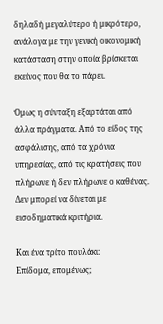δηλαδή μεγαλύτερο ή μικρότερο, ανάλογα με την γενική οικονομική κατάσταση στην οποία βρίσκεται εκείνος που θα το πάρει.

Όμως η σύνταξη εξαρτάται από άλλα πράγματα. Από το είδος της ασφάλισης, από τα χρόνια υπηρεσίας, από τις κρατήσεις που πλήρωνε ή δεν πλήρωνε ο καθένας. Δεν μπορεί να δίνεται με εισοδηματικά κριτήρια.

Και ένα τρίτο πουλάκι:
Επίδομα, επομένως;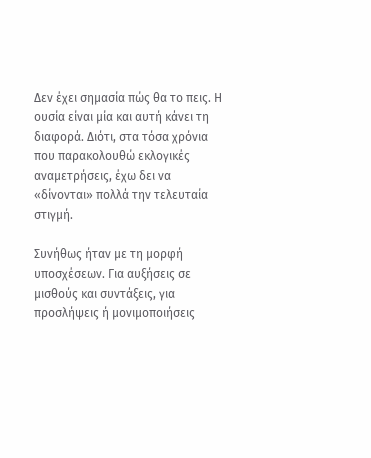Δεν έχει σημασία πώς θα το πεις. Η ουσία είναι μία και αυτή κάνει τη διαφορά. Διότι, στα τόσα χρόνια που παρακολουθώ εκλογικές αναμετρήσεις, έχω δει να «δίνονται» πολλά την τελευταία στιγμή.

Συνήθως ήταν με τη μορφή υποσχέσεων. Για αυξήσεις σε μισθούς και συντάξεις, για προσλήψεις ή μονιμοποιήσεις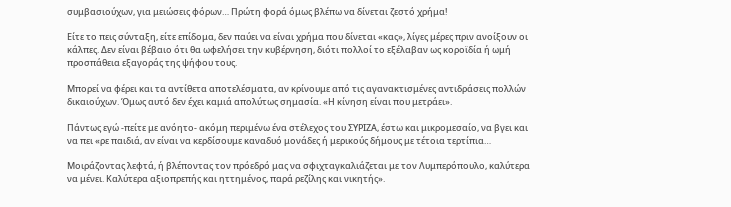συμβασιούχων, για μειώσεις φόρων… Πρώτη φορά όμως βλέπω να δίνεται ζεστό χρήμα!

Είτε το πεις σύνταξη, είτε επίδομα, δεν παύει να είναι χρήμα που δίνεται «κας», λίγες μέρες πριν ανοίξουν οι κάλπες. Δεν είναι βέβαιο ότι θα ωφελήσει την κυβέρνηση, διότι πολλοί το εξέλαβαν ως κοροϊδία ή ωμή προσπάθεια εξαγοράς της ψήφου τους.

Μπορεί να φέρει και τα αντίθετα αποτελέσματα, αν κρίνουμε από τις αγανακτισμένες αντιδράσεις πολλών δικαιούχων. Όμως αυτό δεν έχει καμιά απολύτως σημασία. «Η κίνηση είναι που μετράει».

Πάντως εγώ -πείτε με ανόητο- ακόμη περιμένω ένα στέλεχος του ΣΥΡΙΖΑ, έστω και μικρομεσαίο, να βγει και να πει «ρε παιδιά, αν είναι να κερδίσουμε καναδυό μονάδες ή μερικούς δήμους με τέτοια τερτίπια…

Μοιράζοντας λεφτά, ή βλέποντας τον πρόεδρό μας να σφιχταγκαλιάζεται με τον Λυμπερόπουλο, καλύτερα να μένει. Καλύτερα αξιοπρεπής και ηττημένος, παρά ρεζίλης και νικητής».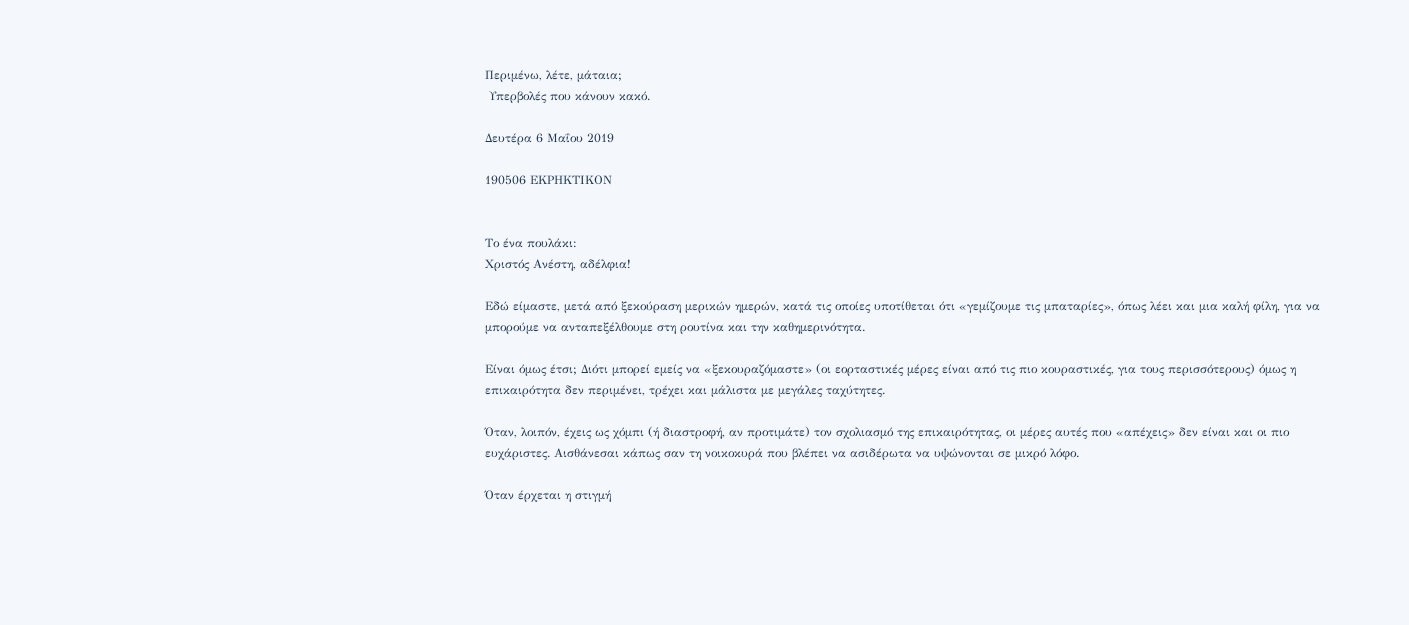Περιμένω, λέτε, μάταια;
 Υπερβολές που κάνουν κακό.

Δευτέρα 6 Μαΐου 2019

190506 ΕΚΡΗΚΤΙΚΟΝ


Το ένα πουλάκι:
Χριστός Ανέστη, αδέλφια!

Εδώ είμαστε, μετά από ξεκούραση μερικών ημερών, κατά τις οποίες υποτίθεται ότι «γεμίζουμε τις μπαταρίες», όπως λέει και μια καλή φίλη, για να μπορούμε να ανταπεξέλθουμε στη ρουτίνα και την καθημερινότητα.

Είναι όμως έτσι; Διότι μπορεί εμείς να «ξεκουραζόμαστε» (οι εορταστικές μέρες είναι από τις πιο κουραστικές, για τους περισσότερους) όμως η επικαιρότητα δεν περιμένει, τρέχει και μάλιστα με μεγάλες ταχύτητες.

Όταν, λοιπόν, έχεις ως χόμπι (ή διαστροφή, αν προτιμάτε) τον σχολιασμό της επικαιρότητας, οι μέρες αυτές που «απέχεις» δεν είναι και οι πιο ευχάριστες. Αισθάνεσαι κάπως σαν τη νοικοκυρά που βλέπει να ασιδέρωτα να υψώνονται σε μικρό λόφο.

Όταν έρχεται η στιγμή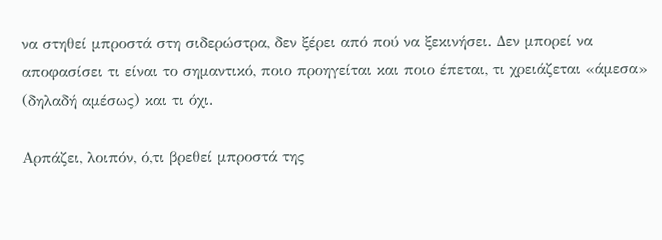να στηθεί μπροστά στη σιδερώστρα, δεν ξέρει από πού να ξεκινήσει. Δεν μπορεί να αποφασίσει τι είναι το σημαντικό, ποιο προηγείται και ποιο έπεται, τι χρειάζεται «άμεσα» (δηλαδή αμέσως) και τι όχι.

Αρπάζει, λοιπόν, ό,τι βρεθεί μπροστά της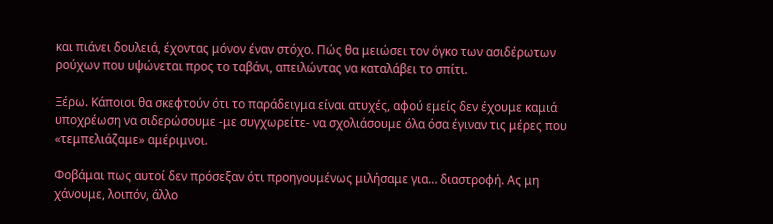και πιάνει δουλειά, έχοντας μόνον έναν στόχο. Πώς θα μειώσει τον όγκο των ασιδέρωτων ρούχων που υψώνεται προς το ταβάνι, απειλώντας να καταλάβει το σπίτι.

Ξέρω. Κάποιοι θα σκεφτούν ότι το παράδειγμα είναι ατυχές, αφού εμείς δεν έχουμε καμιά υποχρέωση να σιδερώσουμε -με συγχωρείτε- να σχολιάσουμε όλα όσα έγιναν τις μέρες που «τεμπελιάζαμε» αμέριμνοι.

Φοβάμαι πως αυτοί δεν πρόσεξαν ότι προηγουμένως μιλήσαμε για… διαστροφή. Ας μη χάνουμε, λοιπόν, άλλο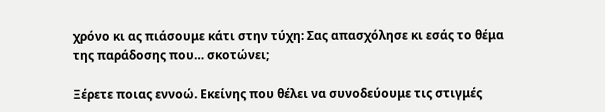χρόνο κι ας πιάσουμε κάτι στην τύχη: Σας απασχόλησε κι εσάς το θέμα της παράδοσης που… σκοτώνει;

Ξέρετε ποιας εννοώ. Εκείνης που θέλει να συνοδεύουμε τις στιγμές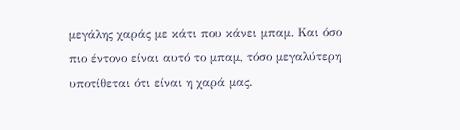μεγάλης χαράς με κάτι που κάνει μπαμ. Και όσο πιο έντονο είναι αυτό το μπαμ, τόσο μεγαλύτερη υποτίθεται ότι είναι η χαρά μας.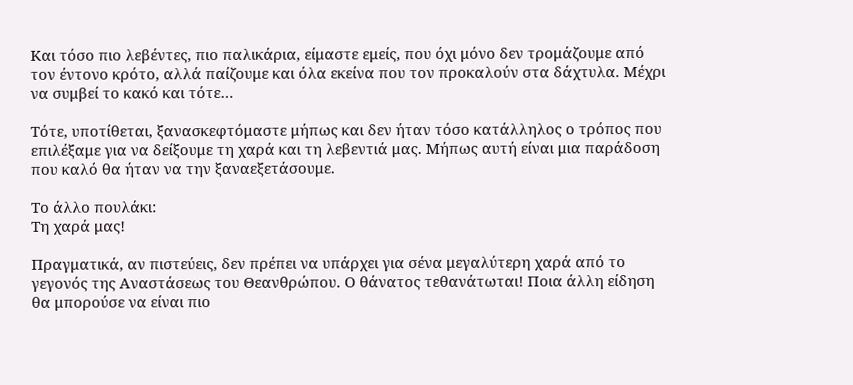Και τόσο πιο λεβέντες, πιο παλικάρια, είμαστε εμείς, που όχι μόνο δεν τρομάζουμε από τον έντονο κρότο, αλλά παίζουμε και όλα εκείνα που τον προκαλούν στα δάχτυλα. Μέχρι να συμβεί το κακό και τότε…

Τότε, υποτίθεται, ξανασκεφτόμαστε μήπως και δεν ήταν τόσο κατάλληλος ο τρόπος που επιλέξαμε για να δείξουμε τη χαρά και τη λεβεντιά μας. Μήπως αυτή είναι μια παράδοση που καλό θα ήταν να την ξαναεξετάσουμε.

Το άλλο πουλάκι:
Τη χαρά μας!

Πραγματικά, αν πιστεύεις, δεν πρέπει να υπάρχει για σένα μεγαλύτερη χαρά από το γεγονός της Αναστάσεως του Θεανθρώπου. Ο θάνατος τεθανάτωται! Ποια άλλη είδηση θα μπορούσε να είναι πιο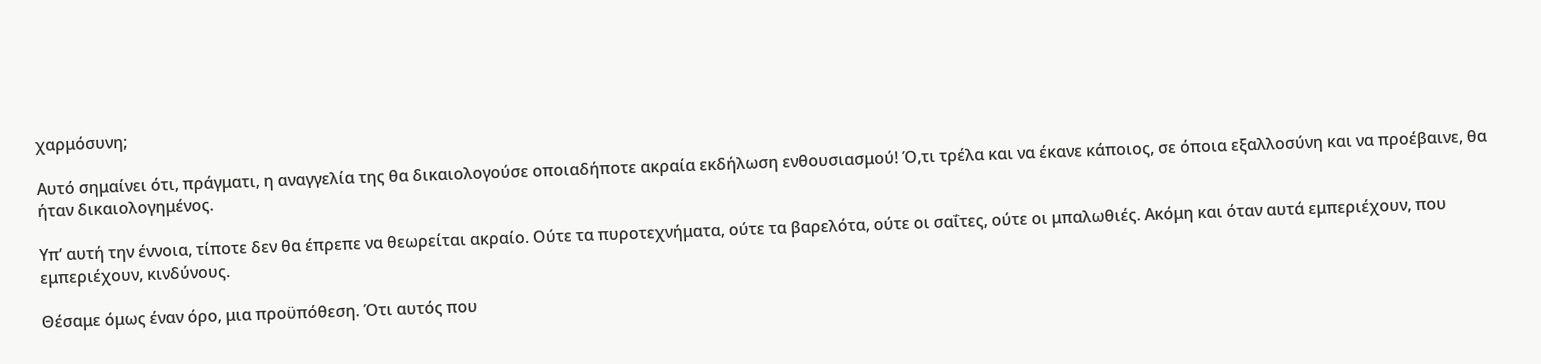χαρμόσυνη;

Αυτό σημαίνει ότι, πράγματι, η αναγγελία της θα δικαιολογούσε οποιαδήποτε ακραία εκδήλωση ενθουσιασμού! Ό,τι τρέλα και να έκανε κάποιος, σε όποια εξαλλοσύνη και να προέβαινε, θα ήταν δικαιολογημένος.

Υπ’ αυτή την έννοια, τίποτε δεν θα έπρεπε να θεωρείται ακραίο. Ούτε τα πυροτεχνήματα, ούτε τα βαρελότα, ούτε οι σαΐτες, ούτε οι μπαλωθιές. Ακόμη και όταν αυτά εμπεριέχουν, που εμπεριέχουν, κινδύνους.

Θέσαμε όμως έναν όρο, μια προϋπόθεση. Ότι αυτός που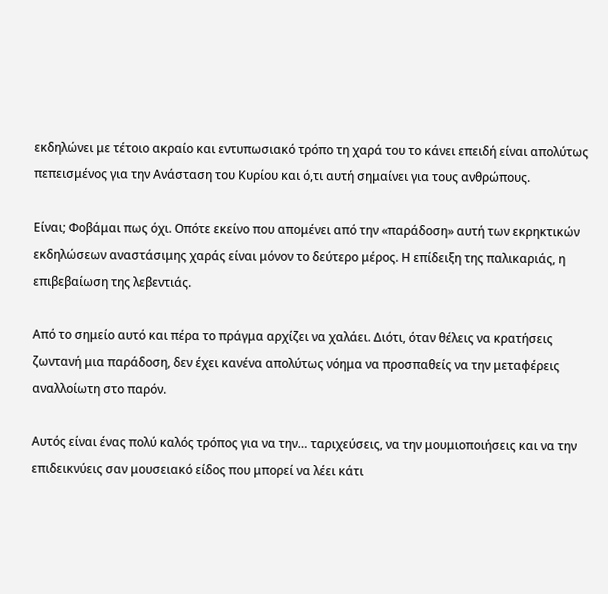εκδηλώνει με τέτοιο ακραίο και εντυπωσιακό τρόπο τη χαρά του το κάνει επειδή είναι απολύτως πεπεισμένος για την Ανάσταση του Κυρίου και ό,τι αυτή σημαίνει για τους ανθρώπους.

Είναι; Φοβάμαι πως όχι. Οπότε εκείνο που απομένει από την «παράδοση» αυτή των εκρηκτικών εκδηλώσεων αναστάσιμης χαράς είναι μόνον το δεύτερο μέρος. Η επίδειξη της παλικαριάς, η επιβεβαίωση της λεβεντιάς.

Από το σημείο αυτό και πέρα το πράγμα αρχίζει να χαλάει. Διότι, όταν θέλεις να κρατήσεις ζωντανή μια παράδοση, δεν έχει κανένα απολύτως νόημα να προσπαθείς να την μεταφέρεις αναλλοίωτη στο παρόν.

Αυτός είναι ένας πολύ καλός τρόπος για να την… ταριχεύσεις, να την μουμιοποιήσεις και να την επιδεικνύεις σαν μουσειακό είδος που μπορεί να λέει κάτι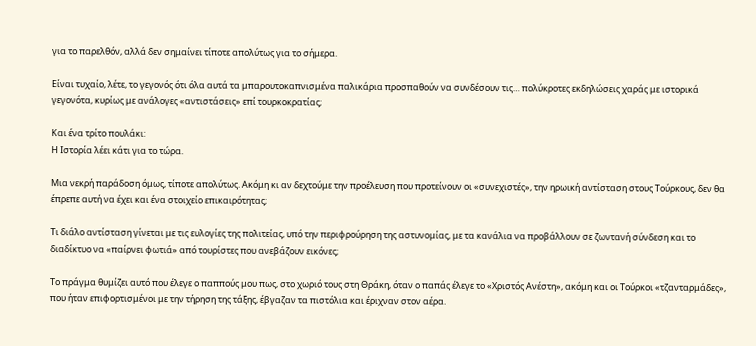για το παρελθόν, αλλά δεν σημαίνει τίποτε απολύτως για το σήμερα.

Είναι τυχαίο, λέτε, το γεγονός ότι όλα αυτά τα μπαρουτοκαπνισμένα παλικάρια προσπαθούν να συνδέσουν τις… πολύκροτες εκδηλώσεις χαράς με ιστορικά γεγονότα, κυρίως με ανάλογες «αντιστάσεις» επί τουρκοκρατίας;

Και ένα τρίτο πουλάκι:
Η Ιστορία λέει κάτι για το τώρα.

Μια νεκρή παράδοση όμως, τίποτε απολύτως. Ακόμη κι αν δεχτούμε την προέλευση που προτείνουν οι «συνεχιστές», την ηρωική αντίσταση στους Τούρκους, δεν θα έπρεπε αυτή να έχει και ένα στοιχείο επικαιρότητας;

Τι διάλο αντίσταση γίνεται με τις ευλογίες της πολιτείας, υπό την περιφρούρηση της αστυνομίας, με τα κανάλια να προβάλλουν σε ζωντανή σύνδεση και το διαδίκτυο να «παίρνει φωτιά» από τουρίστες που ανεβάζουν εικόνες;

Το πράγμα θυμίζει αυτό που έλεγε ο παππούς μου πως, στο χωριό τους στη Θράκη, όταν ο παπάς έλεγε το «Χριστός Ανέστη», ακόμη και οι Τούρκοι «τζανταρμάδες», που ήταν επιφορτισμένοι με την τήρηση της τάξης, έβγαζαν τα πιστόλια και έριχναν στον αέρα.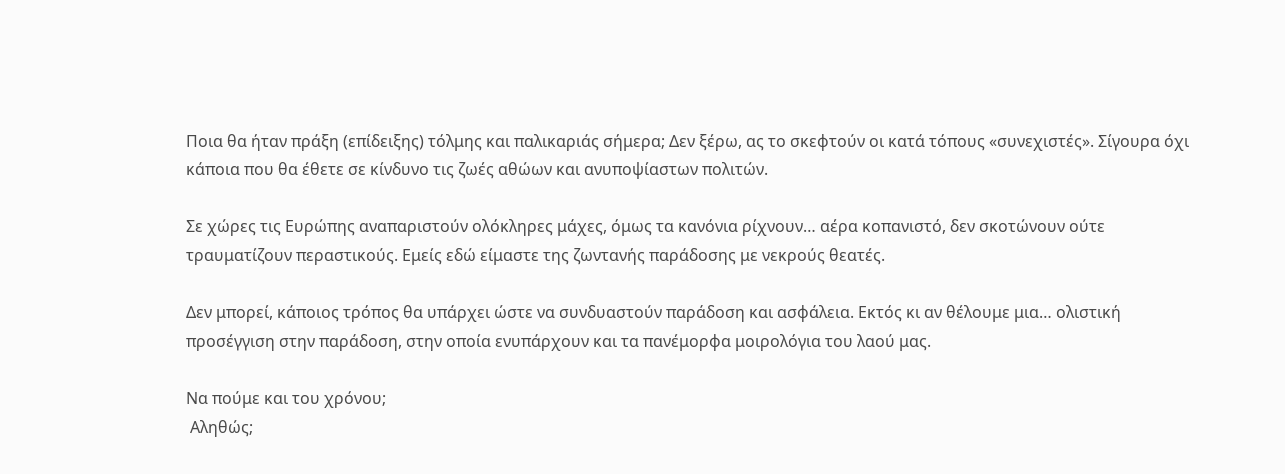Ποια θα ήταν πράξη (επίδειξης) τόλμης και παλικαριάς σήμερα; Δεν ξέρω, ας το σκεφτούν οι κατά τόπους «συνεχιστές». Σίγουρα όχι κάποια που θα έθετε σε κίνδυνο τις ζωές αθώων και ανυποψίαστων πολιτών.

Σε χώρες τις Ευρώπης αναπαριστούν ολόκληρες μάχες, όμως τα κανόνια ρίχνουν… αέρα κοπανιστό, δεν σκοτώνουν ούτε τραυματίζουν περαστικούς. Εμείς εδώ είμαστε της ζωντανής παράδοσης με νεκρούς θεατές.

Δεν μπορεί, κάποιος τρόπος θα υπάρχει ώστε να συνδυαστούν παράδοση και ασφάλεια. Εκτός κι αν θέλουμε μια… ολιστική προσέγγιση στην παράδοση, στην οποία ενυπάρχουν και τα πανέμορφα μοιρολόγια του λαού μας.

Να πούμε και του χρόνου;
 Αληθώς;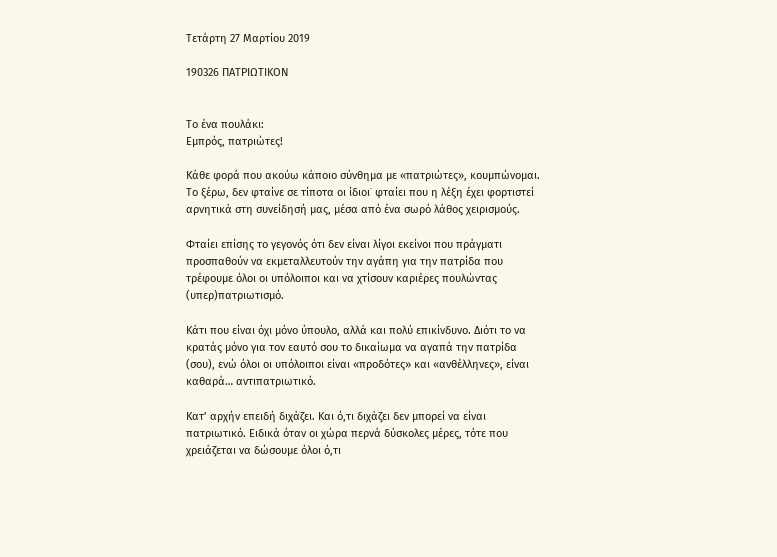Τετάρτη 27 Μαρτίου 2019

190326 ΠΑΤΡΙΩΤΙΚΟΝ


Το ένα πουλάκι:
Εμπρός, πατριώτες!

Κάθε φορά που ακούω κάποιο σύνθημα με «πατριώτες», κουμπώνομαι. Το ξέρω, δεν φταίνε σε τίποτα οι ίδιοι˙ φταίει που η λέξη έχει φορτιστεί αρνητικά στη συνείδησή μας, μέσα από ένα σωρό λάθος χειρισμούς.

Φταίει επίσης το γεγονός ότι δεν είναι λίγοι εκείνοι που πράγματι προσπαθούν να εκμεταλλευτούν την αγάπη για την πατρίδα που τρέφουμε όλοι οι υπόλοιποι και να χτίσουν καριέρες πουλώντας (υπερ)πατριωτισμό.

Κάτι που είναι όχι μόνο ύπουλο, αλλά και πολύ επικίνδυνο. Διότι το να κρατάς μόνο για τον εαυτό σου το δικαίωμα να αγαπά την πατρίδα (σου), ενώ όλοι οι υπόλοιποι είναι «προδότες» και «ανθέλληνες», είναι καθαρά… αντιπατριωτικό.

Κατ’ αρχήν επειδή διχάζει. Και ό,τι διχάζει δεν μπορεί να είναι πατριωτικό. Ειδικά όταν οι χώρα περνά δύσκολες μέρες, τότε που χρειάζεται να δώσουμε όλοι ό,τι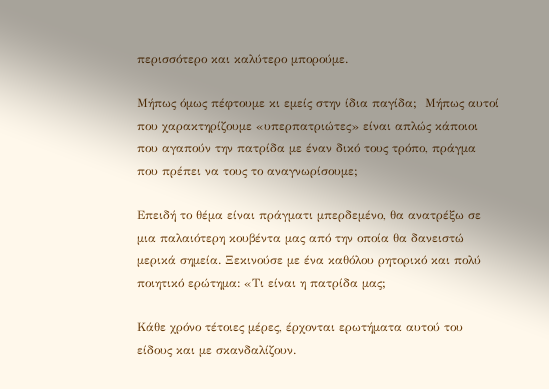περισσότερο και καλύτερο μπορούμε.

Μήπως όμως πέφτουμε κι εμείς στην ίδια παγίδα;  Μήπως αυτοί που χαρακτηρίζουμε «υπερπατριώτες» είναι απλώς κάποιοι που αγαπούν την πατρίδα με έναν δικό τους τρόπο, πράγμα που πρέπει να τους το αναγνωρίσουμε;

Επειδή το θέμα είναι πράγματι μπερδεμένο, θα ανατρέξω σε μια παλαιότερη κουβέντα μας από την οποία θα δανειστώ μερικά σημεία. Ξεκινούσε με ένα καθόλου ρητορικό και πολύ ποιητικό ερώτημα: «Τι είναι η πατρίδα μας;

Κάθε χρόνο τέτοιες μέρες, έρχονται ερωτήματα αυτού του είδους και με σκανδαλίζουν.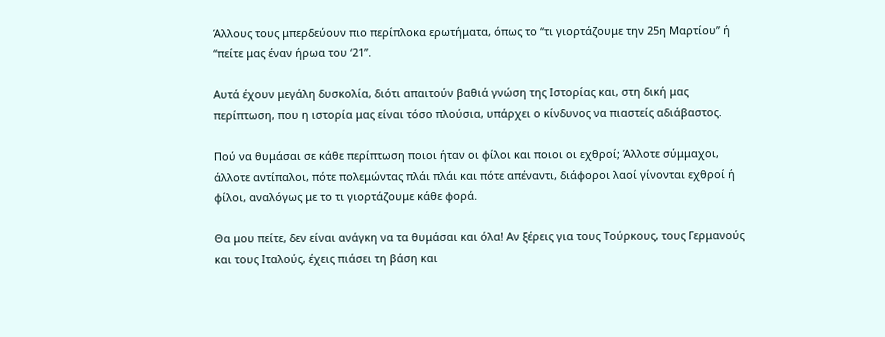Άλλους τους μπερδεύουν πιο περίπλοκα ερωτήματα, όπως το “τι γιορτάζουμε την 25η Μαρτίου” ή “πείτε μας έναν ήρωα του ‘21”.

Αυτά έχουν μεγάλη δυσκολία, διότι απαιτούν βαθιά γνώση της Ιστορίας και, στη δική μας περίπτωση, που η ιστορία μας είναι τόσο πλούσια, υπάρχει ο κίνδυνος να πιαστείς αδιάβαστος.

Πού να θυμάσαι σε κάθε περίπτωση ποιοι ήταν οι φίλοι και ποιοι οι εχθροί; Άλλοτε σύμμαχοι, άλλοτε αντίπαλοι, πότε πολεμώντας πλάι πλάι και πότε απέναντι, διάφοροι λαοί γίνονται εχθροί ή φίλοι, αναλόγως με το τι γιορτάζουμε κάθε φορά.

Θα μου πείτε, δεν είναι ανάγκη να τα θυμάσαι και όλα! Αν ξέρεις για τους Τούρκους, τους Γερμανούς και τους Ιταλούς, έχεις πιάσει τη βάση και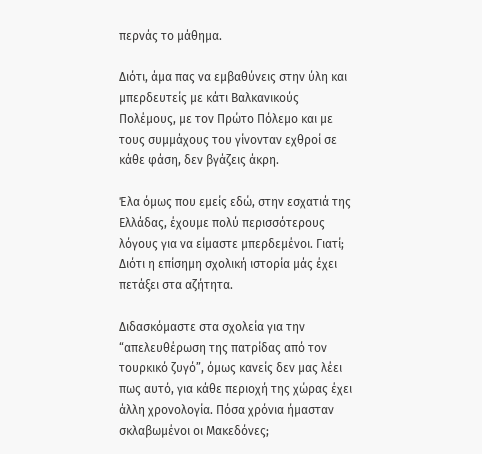περνάς το μάθημα.

Διότι, άμα πας να εμβαθύνεις στην ύλη και μπερδευτείς με κάτι Βαλκανικούς Πολέμους, με τον Πρώτο Πόλεμο και με τους συμμάχους του γίνονταν εχθροί σε κάθε φάση, δεν βγάζεις άκρη.

Έλα όμως που εμείς εδώ, στην εσχατιά της Ελλάδας, έχουμε πολύ περισσότερους λόγους για να είμαστε μπερδεμένοι. Γιατί; Διότι η επίσημη σχολική ιστορία μάς έχει πετάξει στα αζήτητα.

Διδασκόμαστε στα σχολεία για την “απελευθέρωση της πατρίδας από τον τουρκικό ζυγό”, όμως κανείς δεν μας λέει πως αυτό, για κάθε περιοχή της χώρας έχει άλλη χρονολογία. Πόσα χρόνια ήμασταν σκλαβωμένοι οι Μακεδόνες;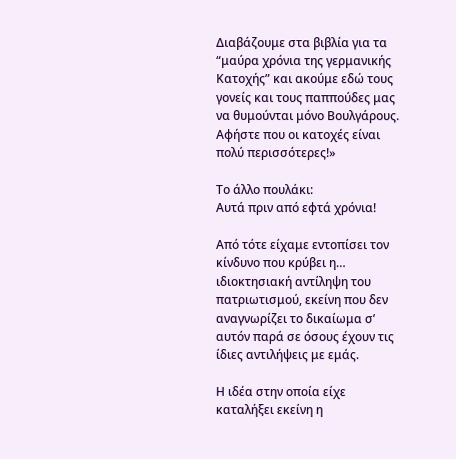Διαβάζουμε στα βιβλία για τα “μαύρα χρόνια της γερμανικής Κατοχής” και ακούμε εδώ τους γονείς και τους παππούδες μας να θυμούνται μόνο Βουλγάρους. Αφήστε που οι κατοχές είναι πολύ περισσότερες!»

Το άλλο πουλάκι:
Αυτά πριν από εφτά χρόνια!

Από τότε είχαμε εντοπίσει τον κίνδυνο που κρύβει η… ιδιοκτησιακή αντίληψη του πατριωτισμού, εκείνη που δεν αναγνωρίζει το δικαίωμα σ’ αυτόν παρά σε όσους έχουν τις ίδιες αντιλήψεις με εμάς.

Η ιδέα στην οποία είχε καταλήξει εκείνη η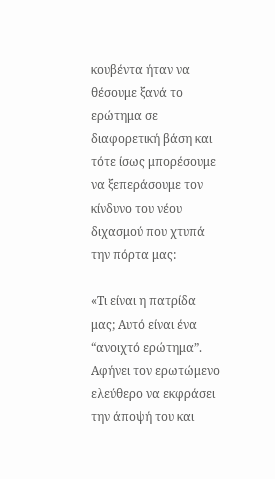κουβέντα ήταν να θέσουμε ξανά το ερώτημα σε διαφορετική βάση και τότε ίσως μπορέσουμε να ξεπεράσουμε τον κίνδυνο του νέου διχασμού που χτυπά την πόρτα μας:

«Τι είναι η πατρίδα μας; Αυτό είναι ένα “ανοιχτό ερώτημα”. Αφήνει τον ερωτώμενο ελεύθερο να εκφράσει την άποψή του και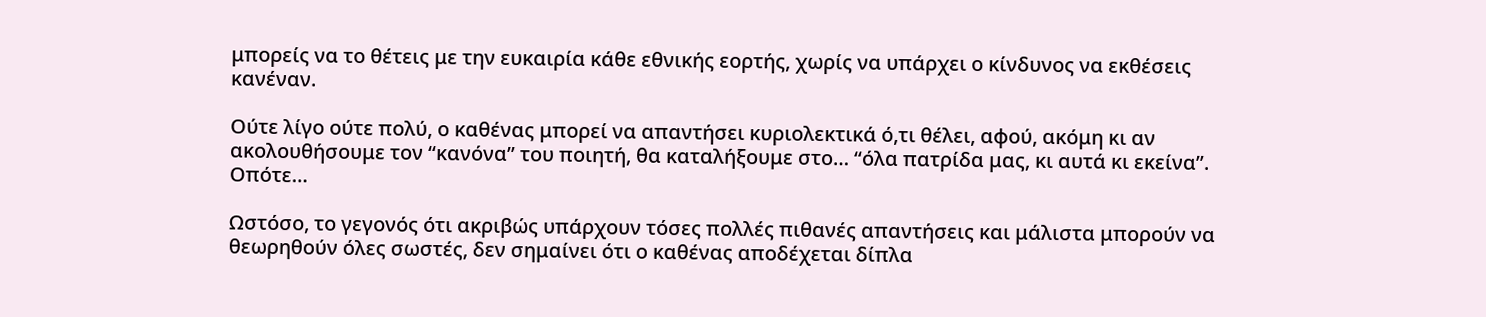μπορείς να το θέτεις με την ευκαιρία κάθε εθνικής εορτής, χωρίς να υπάρχει ο κίνδυνος να εκθέσεις κανέναν.

Ούτε λίγο ούτε πολύ, ο καθένας μπορεί να απαντήσει κυριολεκτικά ό,τι θέλει, αφού, ακόμη κι αν ακολουθήσουμε τον “κανόνα” του ποιητή, θα καταλήξουμε στο… “όλα πατρίδα μας, κι αυτά κι εκείνα”. Οπότε…

Ωστόσο, το γεγονός ότι ακριβώς υπάρχουν τόσες πολλές πιθανές απαντήσεις και μάλιστα μπορούν να θεωρηθούν όλες σωστές, δεν σημαίνει ότι ο καθένας αποδέχεται δίπλα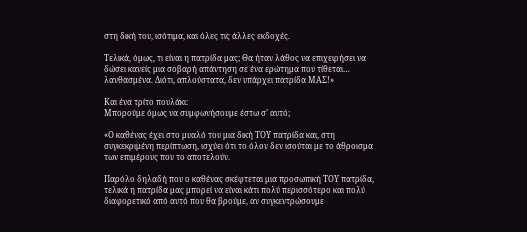στη δική του, ισότιμα, και όλες τις άλλες εκδοχές.

Τελικά, όμως, τι είναι η πατρίδα μας; Θα ήταν λάθος να επιχειρήσει να δώσει κανείς μια σοβαρή απάντηση σε ένα ερώτημα που τίθεται… λανθασμένα. Διότι, απλούστατα, δεν υπάρχει πατρίδα ΜΑΣ!»

Και ένα τρίτο πουλάκι:
Μπορούμε όμως να συμφωνήσουμε έστω σ’ αυτό;

«Ο καθένας έχει στο μυαλό του μια δική ΤΟΥ πατρίδα και, στη συγκεκριμένη περίπτωση, ισχύει ότι το όλον δεν ισούται με το άθροισμα των επιμέρους που το αποτελούν.

Παρόλο δηλαδή που ο καθένας σκέφτεται μια προσωπική ΤΟΥ πατρίδα, τελικά η πατρίδα μας μπορεί να είναι κάτι πολύ περισσότερο και πολύ διαφορετικό από αυτό που θα βρούμε, αν συγκεντρώσουμε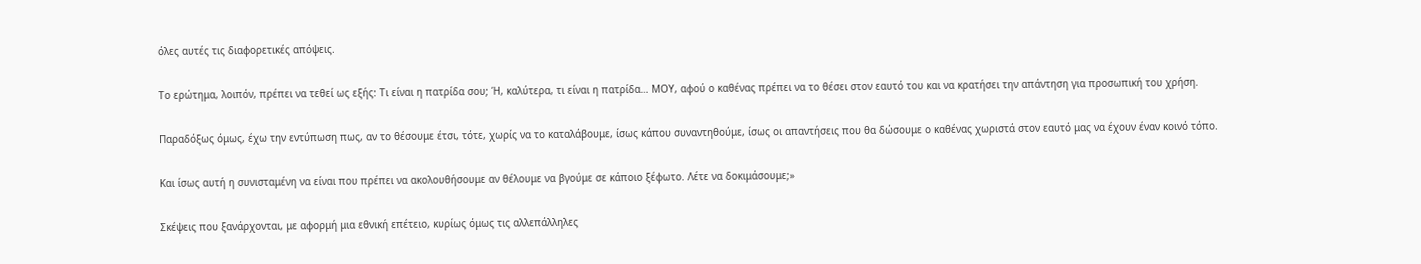όλες αυτές τις διαφορετικές απόψεις.

Το ερώτημα, λοιπόν, πρέπει να τεθεί ως εξής: Τι είναι η πατρίδα σου; Ή, καλύτερα, τι είναι η πατρίδα… ΜΟΥ, αφού ο καθένας πρέπει να το θέσει στον εαυτό του και να κρατήσει την απάντηση για προσωπική του χρήση.

Παραδόξως όμως, έχω την εντύπωση πως, αν το θέσουμε έτσι, τότε, χωρίς να το καταλάβουμε, ίσως κάπου συναντηθούμε, ίσως οι απαντήσεις που θα δώσουμε ο καθένας χωριστά στον εαυτό μας να έχουν έναν κοινό τόπο.

Και ίσως αυτή η συνισταμένη να είναι που πρέπει να ακολουθήσουμε αν θέλουμε να βγούμε σε κάποιο ξέφωτο. Λέτε να δοκιμάσουμε;»

Σκέψεις που ξανάρχονται, με αφορμή μια εθνική επέτειο, κυρίως όμως τις αλλεπάλληλες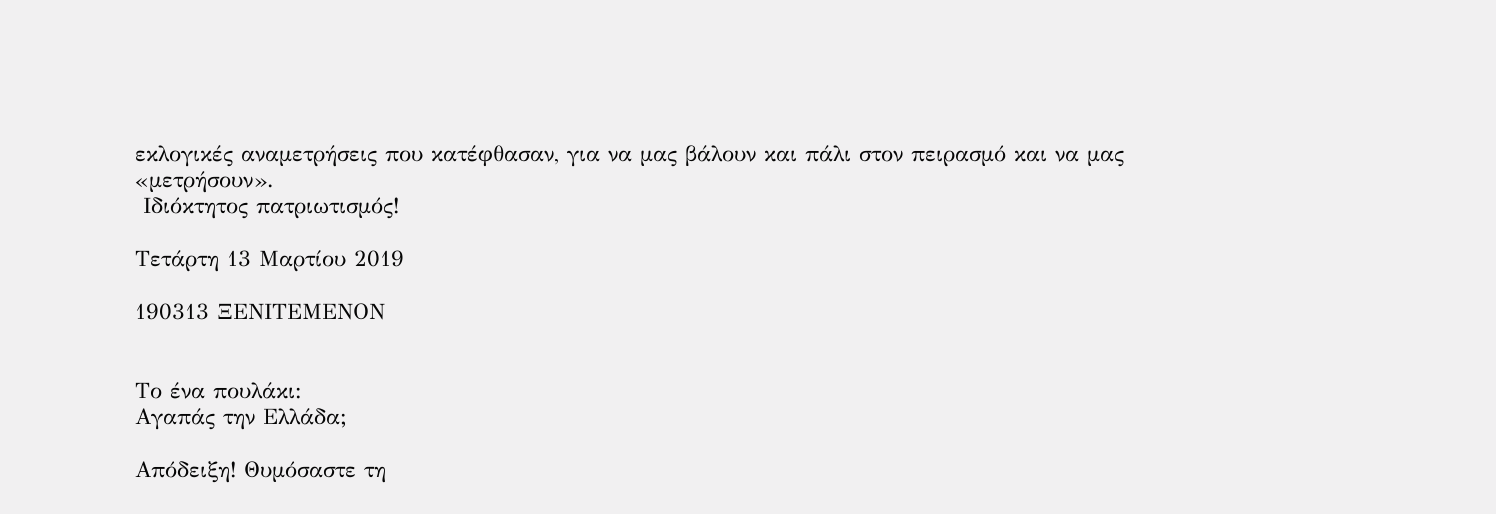εκλογικές αναμετρήσεις που κατέφθασαν, για να μας βάλουν και πάλι στον πειρασμό και να μας «μετρήσουν».
 Ιδιόκτητος πατριωτισμός!

Τετάρτη 13 Μαρτίου 2019

190313 ΞΕΝΙΤΕΜΕΝΟΝ


Το ένα πουλάκι:
Αγαπάς την Ελλάδα;

Απόδειξη! Θυμόσαστε τη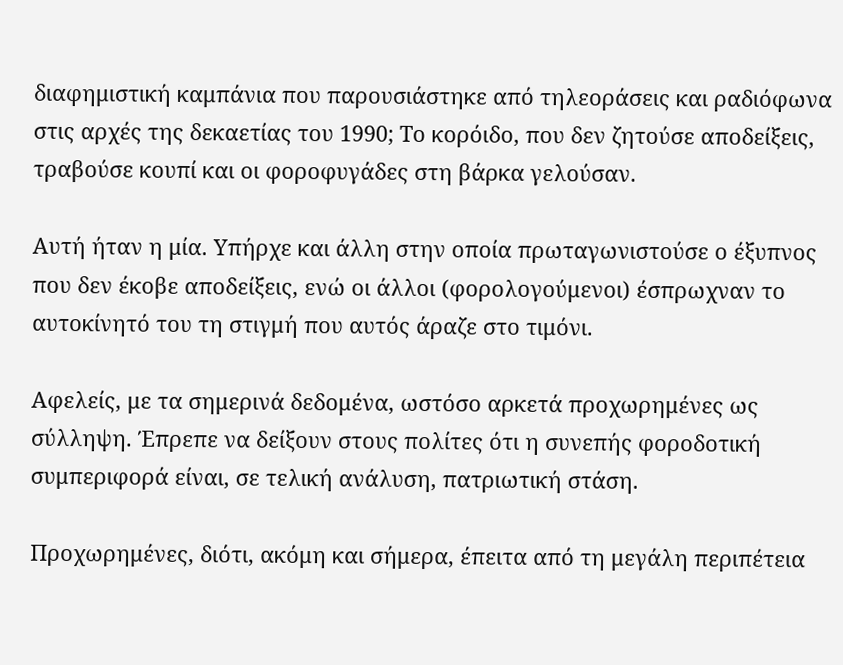διαφημιστική καμπάνια που παρουσιάστηκε από τηλεοράσεις και ραδιόφωνα στις αρχές της δεκαετίας του 1990; Το κορόιδο, που δεν ζητούσε αποδείξεις, τραβούσε κουπί και οι φοροφυγάδες στη βάρκα γελούσαν.

Αυτή ήταν η μία. Υπήρχε και άλλη στην οποία πρωταγωνιστούσε ο έξυπνος που δεν έκοβε αποδείξεις, ενώ οι άλλοι (φορολογούμενοι) έσπρωχναν το αυτοκίνητό του τη στιγμή που αυτός άραζε στο τιμόνι.

Αφελείς, με τα σημερινά δεδομένα, ωστόσο αρκετά προχωρημένες ως σύλληψη. Έπρεπε να δείξουν στους πολίτες ότι η συνεπής φοροδοτική συμπεριφορά είναι, σε τελική ανάλυση, πατριωτική στάση.

Προχωρημένες, διότι, ακόμη και σήμερα, έπειτα από τη μεγάλη περιπέτεια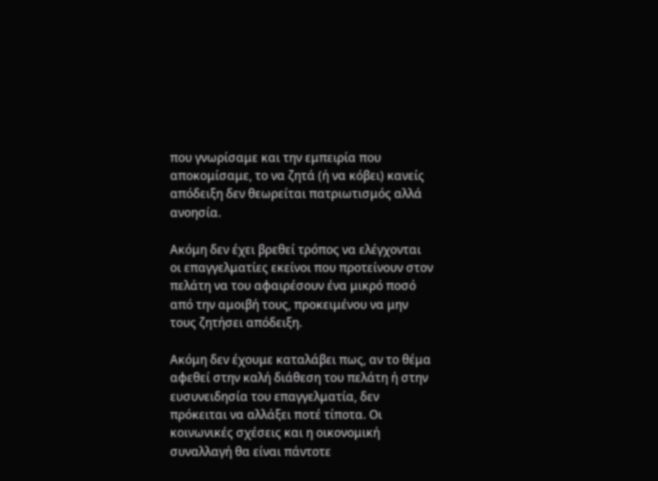που γνωρίσαμε και την εμπειρία που αποκομίσαμε, το να ζητά (ή να κόβει) κανείς απόδειξη δεν θεωρείται πατριωτισμός αλλά ανοησία.

Ακόμη δεν έχει βρεθεί τρόπος να ελέγχονται οι επαγγελματίες εκείνοι που προτείνουν στον πελάτη να του αφαιρέσουν ένα μικρό ποσό από την αμοιβή τους, προκειμένου να μην τους ζητήσει απόδειξη.

Ακόμη δεν έχουμε καταλάβει πως, αν το θέμα αφεθεί στην καλή διάθεση του πελάτη ή στην ευσυνειδησία του επαγγελματία, δεν πρόκειται να αλλάξει ποτέ τίποτα. Οι κοινωνικές σχέσεις και η οικονομική συναλλαγή θα είναι πάντοτε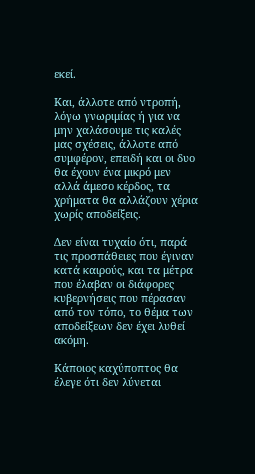εκεί.

Και, άλλοτε από ντροπή, λόγω γνωριμίας ή για να μην χαλάσουμε τις καλές μας σχέσεις, άλλοτε από συμφέρον, επειδή και οι δυο θα έχουν ένα μικρό μεν αλλά άμεσο κέρδος, τα χρήματα θα αλλάζουν χέρια χωρίς αποδείξεις.

Δεν είναι τυχαίο ότι, παρά τις προσπάθειες που έγιναν κατά καιρούς, και τα μέτρα που έλαβαν οι διάφορες κυβερνήσεις που πέρασαν από τον τόπο, το θέμα των αποδείξεων δεν έχει λυθεί ακόμη.

Κάποιος καχύποπτος θα έλεγε ότι δεν λύνεται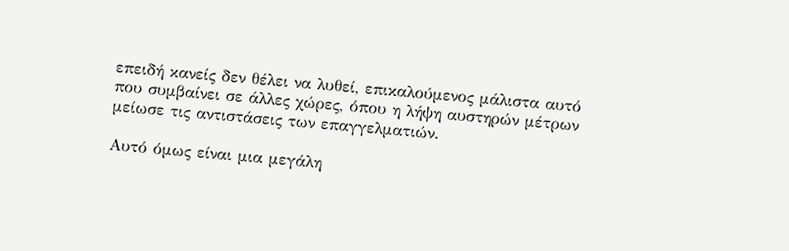επειδή κανείς δεν θέλει να λυθεί, επικαλούμενος μάλιστα αυτό που συμβαίνει σε άλλες χώρες, όπου η λήψη αυστηρών μέτρων μείωσε τις αντιστάσεις των επαγγελματιών.

Αυτό όμως είναι μια μεγάλη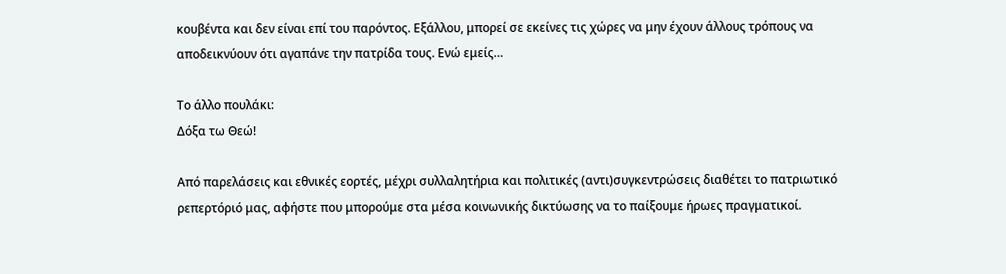κουβέντα και δεν είναι επί του παρόντος. Εξάλλου, μπορεί σε εκείνες τις χώρες να μην έχουν άλλους τρόπους να αποδεικνύουν ότι αγαπάνε την πατρίδα τους. Ενώ εμείς…

Το άλλο πουλάκι:
Δόξα τω Θεώ!

Από παρελάσεις και εθνικές εορτές, μέχρι συλλαλητήρια και πολιτικές (αντι)συγκεντρώσεις διαθέτει το πατριωτικό ρεπερτόριό μας, αφήστε που μπορούμε στα μέσα κοινωνικής δικτύωσης να το παίξουμε ήρωες πραγματικοί.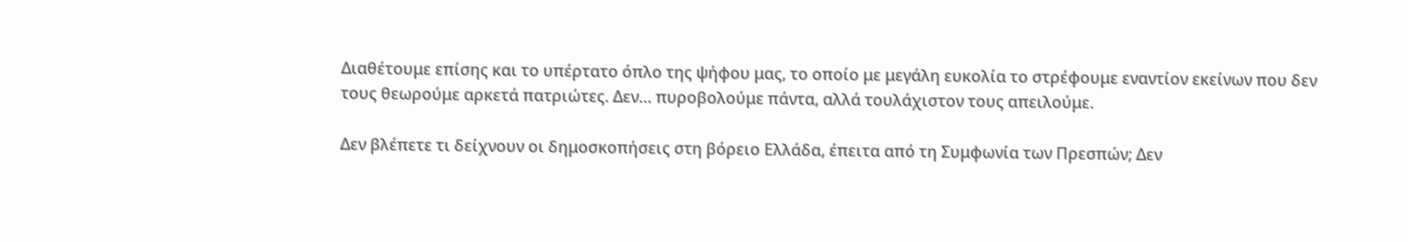Διαθέτουμε επίσης και το υπέρτατο όπλο της ψήφου μας, το οποίο με μεγάλη ευκολία το στρέφουμε εναντίον εκείνων που δεν τους θεωρούμε αρκετά πατριώτες. Δεν… πυροβολούμε πάντα, αλλά τουλάχιστον τους απειλούμε.

Δεν βλέπετε τι δείχνουν οι δημοσκοπήσεις στη βόρειο Ελλάδα, έπειτα από τη Συμφωνία των Πρεσπών; Δεν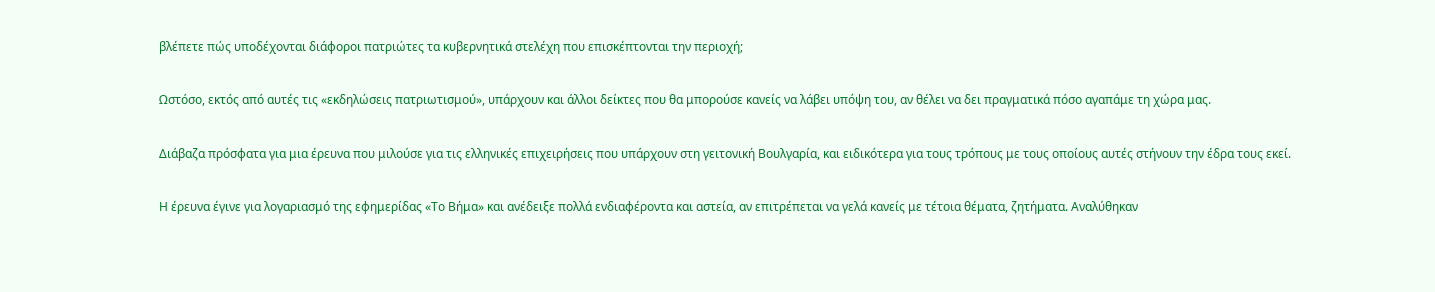βλέπετε πώς υποδέχονται διάφοροι πατριώτες τα κυβερνητικά στελέχη που επισκέπτονται την περιοχή;

Ωστόσο, εκτός από αυτές τις «εκδηλώσεις πατριωτισμού», υπάρχουν και άλλοι δείκτες που θα μπορούσε κανείς να λάβει υπόψη του, αν θέλει να δει πραγματικά πόσο αγαπάμε τη χώρα μας.

Διάβαζα πρόσφατα για μια έρευνα που μιλούσε για τις ελληνικές επιχειρήσεις που υπάρχουν στη γειτονική Βουλγαρία, και ειδικότερα για τους τρόπους με τους οποίους αυτές στήνουν την έδρα τους εκεί.

Η έρευνα έγινε για λογαριασμό της εφημερίδας «Το Βήμα» και ανέδειξε πολλά ενδιαφέροντα και αστεία, αν επιτρέπεται να γελά κανείς με τέτοια θέματα, ζητήματα. Αναλύθηκαν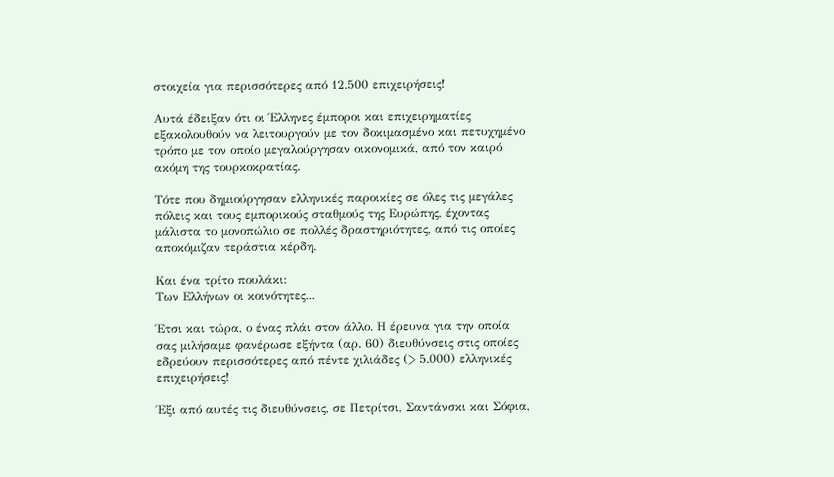στοιχεία για περισσότερες από 12.500 επιχειρήσεις!

Αυτά έδειξαν ότι οι Έλληνες έμποροι και επιχειρηματίες εξακολουθούν να λειτουργούν με τον δοκιμασμένο και πετυχημένο τρόπο με τον οποίο μεγαλούργησαν οικονομικά, από τον καιρό ακόμη της τουρκοκρατίας.

Τότε που δημιούργησαν ελληνικές παροικίες σε όλες τις μεγάλες πόλεις και τους εμπορικούς σταθμούς της Ευρώπης, έχοντας μάλιστα το μονοπώλιο σε πολλές δραστηριότητες, από τις οποίες αποκόμιζαν τεράστια κέρδη.

Και ένα τρίτο πουλάκι:
Των Ελλήνων οι κοινότητες...

Έτσι και τώρα, ο ένας πλάι στον άλλο. Η έρευνα για την οποία σας μιλήσαμε φανέρωσε εξήντα (αρ. 60) διευθύνσεις στις οποίες εδρεύουν περισσότερες από πέντε χιλιάδες (> 5.000) ελληνικές επιχειρήσεις!

Έξι από αυτές τις διευθύνσεις, σε Πετρίτσι, Σαντάνσκι και Σόφια,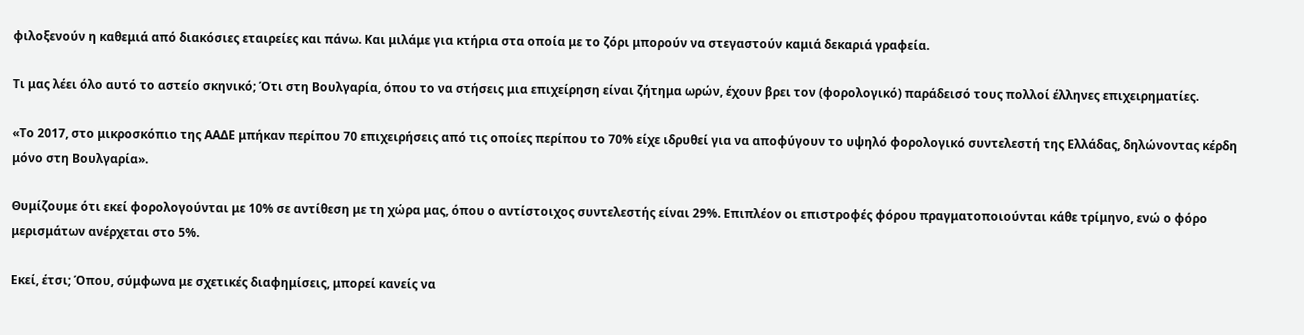φιλοξενούν η καθεμιά από διακόσιες εταιρείες και πάνω. Και μιλάμε για κτήρια στα οποία με το ζόρι μπορούν να στεγαστούν καμιά δεκαριά γραφεία.

Τι μας λέει όλο αυτό το αστείο σκηνικό; Ότι στη Βουλγαρία, όπου το να στήσεις μια επιχείρηση είναι ζήτημα ωρών, έχουν βρει τον (φορολογικό) παράδεισό τους πολλοί έλληνες επιχειρηματίες.

«Το 2017, στο μικροσκόπιο της ΑΑΔΕ μπήκαν περίπου 70 επιχειρήσεις από τις οποίες περίπου το 70% είχε ιδρυθεί για να αποφύγουν το υψηλό φορολογικό συντελεστή της Ελλάδας, δηλώνοντας κέρδη μόνο στη Βουλγαρία».

Θυμίζουμε ότι εκεί φορολογούνται με 10% σε αντίθεση με τη χώρα μας, όπου ο αντίστοιχος συντελεστής είναι 29%. Επιπλέον οι επιστροφές φόρου πραγματοποιούνται κάθε τρίμηνο, ενώ ο φόρο μερισμάτων ανέρχεται στο 5%.

Εκεί, έτσι; Όπου, σύμφωνα με σχετικές διαφημίσεις, μπορεί κανείς να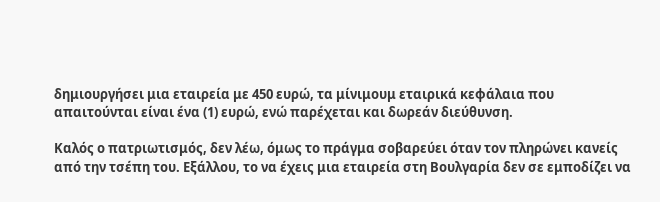δημιουργήσει μια εταιρεία με 450 ευρώ, τα μίνιμουμ εταιρικά κεφάλαια που απαιτούνται είναι ένα (1) ευρώ, ενώ παρέχεται και δωρεάν διεύθυνση.

Καλός ο πατριωτισμός, δεν λέω, όμως το πράγμα σοβαρεύει όταν τον πληρώνει κανείς από την τσέπη του. Εξάλλου, το να έχεις μια εταιρεία στη Βουλγαρία δεν σε εμποδίζει να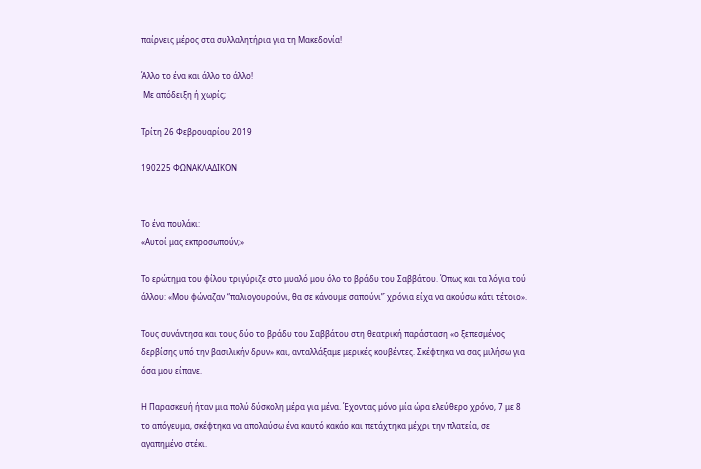παίρνεις μέρος στα συλλαλητήρια για τη Μακεδονία!

Άλλο το ένα και άλλο το άλλο!
 Με απόδειξη ή χωρίς;

Τρίτη 26 Φεβρουαρίου 2019

190225 ΦΩΝΑΚΛΑΔΙΚΟΝ


Το ένα πουλάκι:
«Αυτοί μας εκπροσωπούν;»

Το ερώτημα του φίλου τριγύριζε στο μυαλό μου όλο το βράδυ του Σαββάτου. Όπως και τα λόγια τού άλλου: «Μου φώναζαν “παλιογουρούνι, θα σε κάνουμε σαπούνι”˙ χρόνια είχα να ακούσω κάτι τέτοιο».

Τους συνάντησα και τους δύο το βράδυ του Σαββάτου στη θεατρική παράσταση «ο ξεπεσμένος δερβίσης υπό την βασιλικήν δρυν» και, ανταλλάξαμε μερικές κουβέντες. Σκέφτηκα να σας μιλήσω για όσα μου είπανε.

Η Παρασκευή ήταν μια πολύ δύσκολη μέρα για μένα. Έχοντας μόνο μία ώρα ελεύθερο χρόνο, 7 με 8 το απόγευμα, σκέφτηκα να απολαύσω ένα καυτό κακάο και πετάχτηκα μέχρι την πλατεία, σε αγαπημένο στέκι.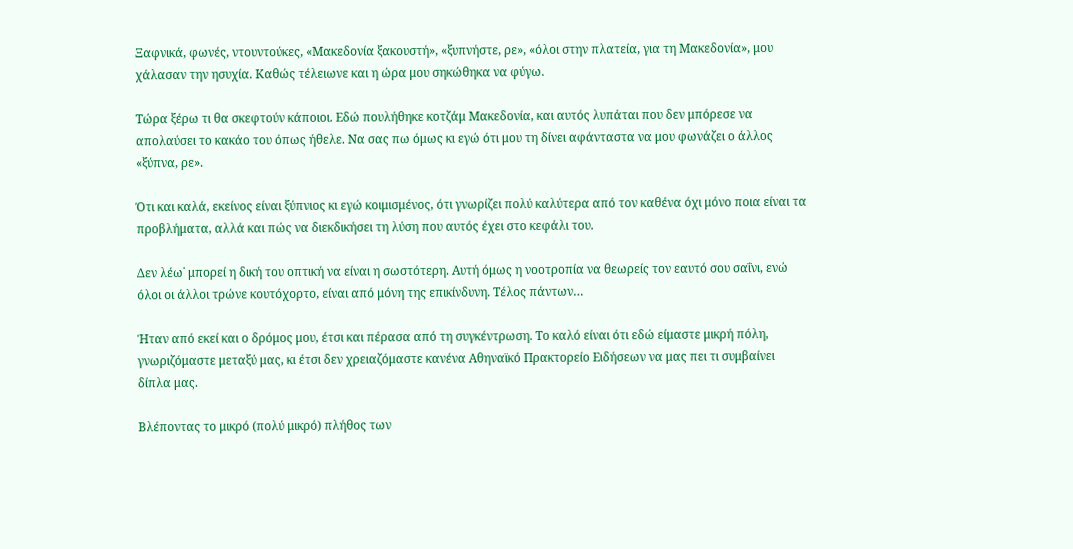Ξαφνικά, φωνές, ντουντούκες, «Μακεδονία ξακουστή», «ξυπνήστε, ρε», «όλοι στην πλατεία, για τη Μακεδονία», μου χάλασαν την ησυχία. Καθώς τέλειωνε και η ώρα μου σηκώθηκα να φύγω.

Τώρα ξέρω τι θα σκεφτούν κάποιοι. Εδώ πουλήθηκε κοτζάμ Μακεδονία, και αυτός λυπάται που δεν μπόρεσε να απολαύσει το κακάο του όπως ήθελε. Να σας πω όμως κι εγώ ότι μου τη δίνει αφάνταστα να μου φωνάζει ο άλλος «ξύπνα, ρε».

Ότι και καλά, εκείνος είναι ξύπνιος κι εγώ κοιμισμένος, ότι γνωρίζει πολύ καλύτερα από τον καθένα όχι μόνο ποια είναι τα προβλήματα, αλλά και πώς να διεκδικήσει τη λύση που αυτός έχει στο κεφάλι του.

Δεν λέω˙ μπορεί η δική του οπτική να είναι η σωστότερη. Αυτή όμως η νοοτροπία να θεωρείς τον εαυτό σου σαΐνι, ενώ όλοι οι άλλοι τρώνε κουτόχορτο, είναι από μόνη της επικίνδυνη. Τέλος πάντων…

Ήταν από εκεί και ο δρόμος μου, έτσι και πέρασα από τη συγκέντρωση. Το καλό είναι ότι εδώ είμαστε μικρή πόλη, γνωριζόμαστε μεταξύ μας, κι έτσι δεν χρειαζόμαστε κανένα Αθηναϊκό Πρακτορείο Ειδήσεων να μας πει τι συμβαίνει δίπλα μας.

Βλέποντας το μικρό (πολύ μικρό) πλήθος των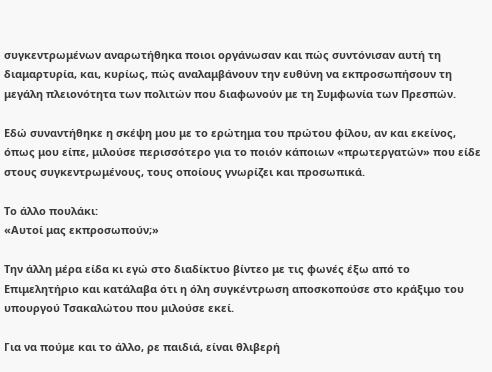συγκεντρωμένων αναρωτήθηκα ποιοι οργάνωσαν και πώς συντόνισαν αυτή τη διαμαρτυρία, και, κυρίως, πώς αναλαμβάνουν την ευθύνη να εκπροσωπήσουν τη μεγάλη πλειονότητα των πολιτών που διαφωνούν με τη Συμφωνία των Πρεσπών.

Εδώ συναντήθηκε η σκέψη μου με το ερώτημα του πρώτου φίλου, αν και εκείνος, όπως μου είπε, μιλούσε περισσότερο για το ποιόν κάποιων «πρωτεργατών» που είδε στους συγκεντρωμένους, τους οποίους γνωρίζει και προσωπικά.

Το άλλο πουλάκι:
«Αυτοί μας εκπροσωπούν;»

Την άλλη μέρα είδα κι εγώ στο διαδίκτυο βίντεο με τις φωνές έξω από το Επιμελητήριο και κατάλαβα ότι η όλη συγκέντρωση αποσκοπούσε στο κράξιμο του υπουργού Τσακαλώτου που μιλούσε εκεί.

Για να πούμε και το άλλο, ρε παιδιά, είναι θλιβερή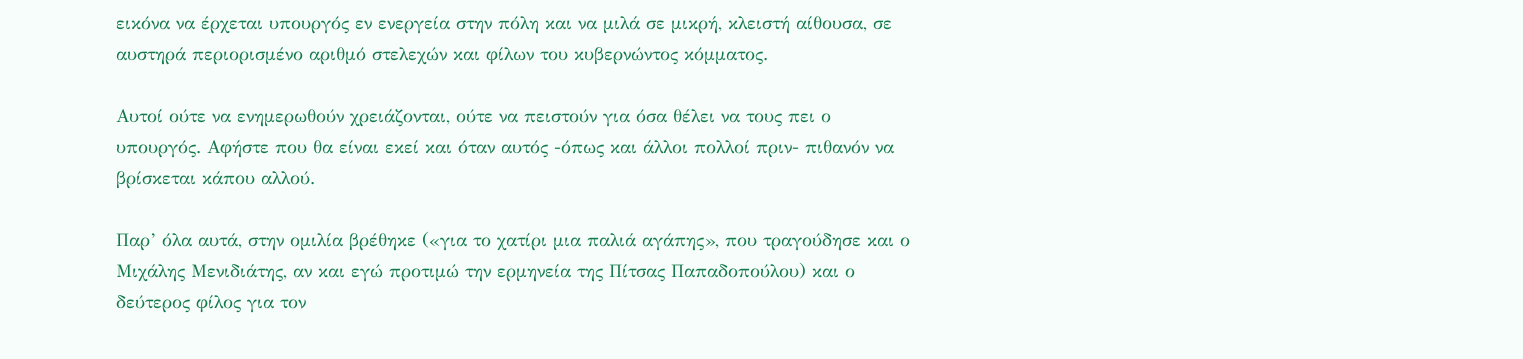εικόνα να έρχεται υπουργός εν ενεργεία στην πόλη και να μιλά σε μικρή, κλειστή αίθουσα, σε αυστηρά περιορισμένο αριθμό στελεχών και φίλων του κυβερνώντος κόμματος.

Αυτοί ούτε να ενημερωθούν χρειάζονται, ούτε να πειστούν για όσα θέλει να τους πει ο υπουργός. Αφήστε που θα είναι εκεί και όταν αυτός -όπως και άλλοι πολλοί πριν- πιθανόν να βρίσκεται κάπου αλλού.

Παρ’ όλα αυτά, στην ομιλία βρέθηκε («για το χατίρι μια παλιά αγάπης», που τραγούδησε και ο Μιχάλης Μενιδιάτης, αν και εγώ προτιμώ την ερμηνεία της Πίτσας Παπαδοπούλου) και ο δεύτερος φίλος για τον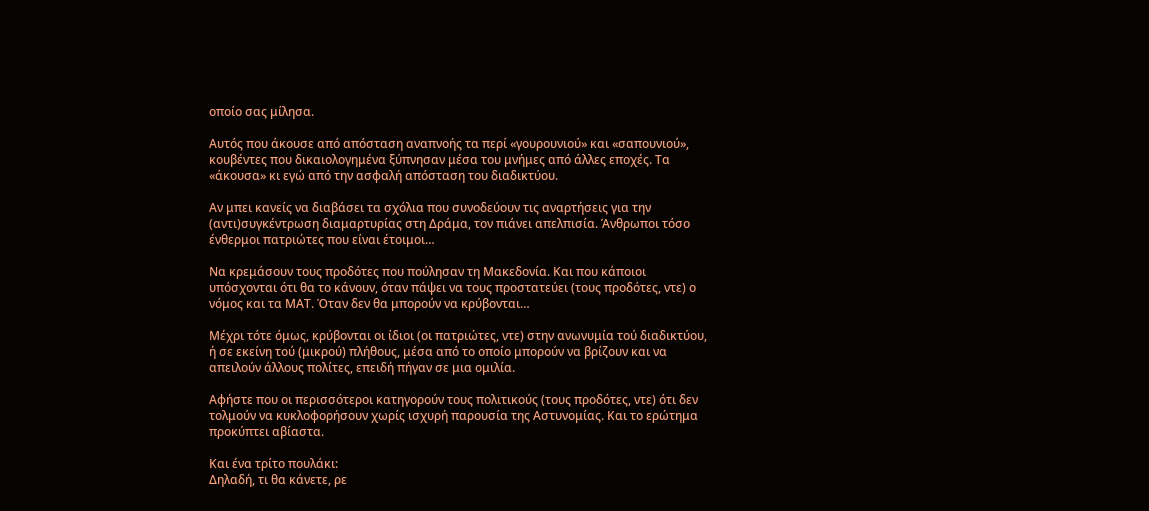οποίο σας μίλησα.

Αυτός που άκουσε από απόσταση αναπνοής τα περί «γουρουνιού» και «σαπουνιού», κουβέντες που δικαιολογημένα ξύπνησαν μέσα του μνήμες από άλλες εποχές. Τα «άκουσα» κι εγώ από την ασφαλή απόσταση του διαδικτύου.

Αν μπει κανείς να διαβάσει τα σχόλια που συνοδεύουν τις αναρτήσεις για την (αντι)συγκέντρωση διαμαρτυρίας στη Δράμα, τον πιάνει απελπισία. Άνθρωποι τόσο ένθερμοι πατριώτες που είναι έτοιμοι…

Να κρεμάσουν τους προδότες που πούλησαν τη Μακεδονία. Και που κάποιοι υπόσχονται ότι θα το κάνουν, όταν πάψει να τους προστατεύει (τους προδότες, ντε) ο νόμος και τα ΜΑΤ. Όταν δεν θα μπορούν να κρύβονται…

Μέχρι τότε όμως, κρύβονται οι ίδιοι (οι πατριώτες, ντε) στην ανωνυμία τού διαδικτύου, ή σε εκείνη τού (μικρού) πλήθους, μέσα από το οποίο μπορούν να βρίζουν και να απειλούν άλλους πολίτες, επειδή πήγαν σε μια ομιλία.

Αφήστε που οι περισσότεροι κατηγορούν τους πολιτικούς (τους προδότες, ντε) ότι δεν τολμούν να κυκλοφορήσουν χωρίς ισχυρή παρουσία της Αστυνομίας. Και το ερώτημα προκύπτει αβίαστα.

Και ένα τρίτο πουλάκι:
Δηλαδή, τι θα κάνετε, ρε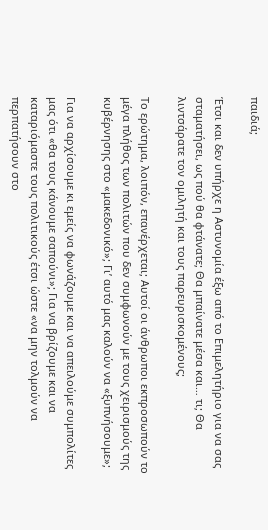παιδιά;

Έτσι και δεν υπήρχε η Αστυνομία έξω από το Επιμελητήριο για να σας σταματήσει, ως πού θα φτάνατε; Θα μπαίνατε μέσα και… τι; Θα λιντσάρατε τον ομιλητή και τους παρευρισκομένους;

Το ερώτημα, λοιπόν, επανέρχεται; Αυτοί οι άνθρωποι εκπροσωπούν το μέγα πλήθος των πολιτών που δεν συμφωνούν με τους χειρισμούς της κυβέρνησης στο «μακεδονικό»; Γι’ αυτό μας καλούν να «ξυπνήσουμε»;

Για να αρχίσουμε κι εμείς να φωνάζουμε και να απειλούμε συμπολίτες μας ότι «θα τους κάνουμε σαπούνι»; Για να βρίζουμε και να καταριόμαστε τους πολιτικούς έτσι ώστε «να μην τολμούν να περπατήσουν στο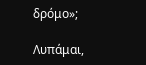δρόμο»;

Λυπάμαι,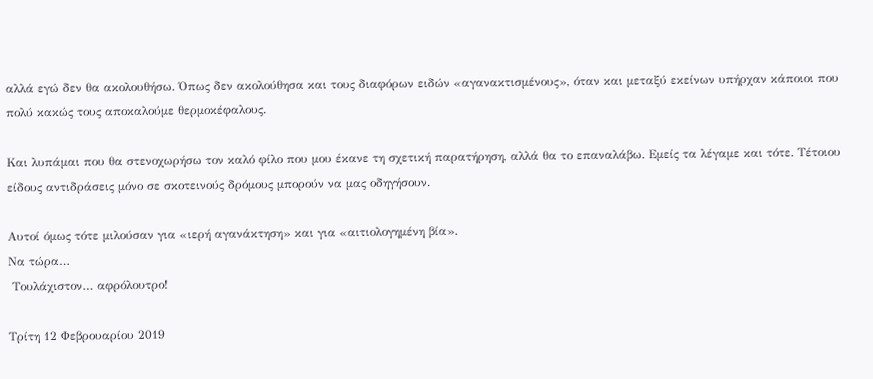αλλά εγώ δεν θα ακολουθήσω. Όπως δεν ακολούθησα και τους διαφόρων ειδών «αγανακτισμένους», όταν και μεταξύ εκείνων υπήρχαν κάποιοι που πολύ κακώς τους αποκαλούμε θερμοκέφαλους.

Και λυπάμαι που θα στενοχωρήσω τον καλό φίλο που μου έκανε τη σχετική παρατήρηση, αλλά θα το επαναλάβω. Εμείς τα λέγαμε και τότε. Τέτοιου είδους αντιδράσεις μόνο σε σκοτεινούς δρόμους μπορούν να μας οδηγήσουν.

Αυτοί όμως τότε μιλούσαν για «ιερή αγανάκτηση» και για «αιτιολογημένη βία».
Να τώρα…
 Τουλάχιστον… αφρόλουτρο!

Τρίτη 12 Φεβρουαρίου 2019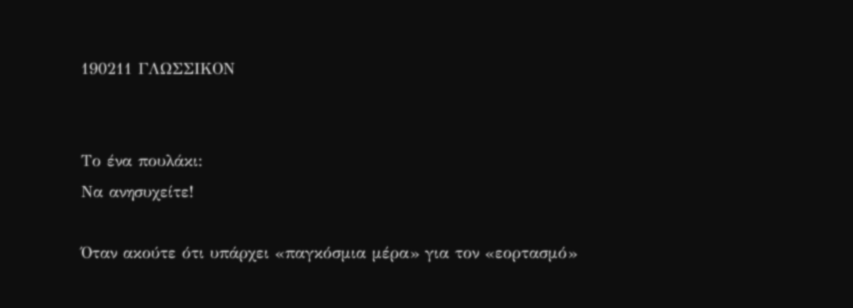190211 ΓΛΩΣΣΙΚΟΝ


Το ένα πουλάκι:
Να ανησυχείτε!

Όταν ακούτε ότι υπάρχει «παγκόσμια μέρα» για τον «εορτασμό»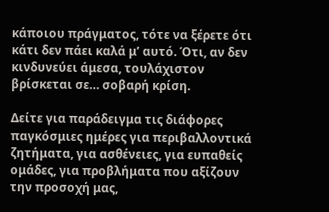κάποιου πράγματος, τότε να ξέρετε ότι κάτι δεν πάει καλά μ’ αυτό. Ότι, αν δεν κινδυνεύει άμεσα, τουλάχιστον βρίσκεται σε… σοβαρή κρίση.

Δείτε για παράδειγμα τις διάφορες παγκόσμιες ημέρες για περιβαλλοντικά ζητήματα, για ασθένειες, για ευπαθείς ομάδες, για προβλήματα που αξίζουν την προσοχή μας,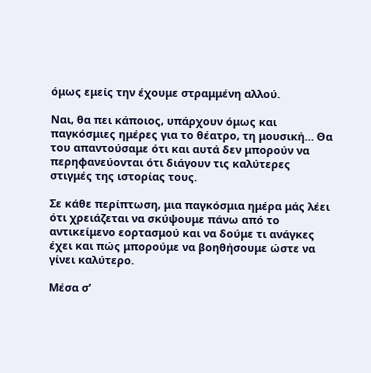όμως εμείς την έχουμε στραμμένη αλλού.

Ναι, θα πει κάποιος, υπάρχουν όμως και παγκόσμιες ημέρες για το θέατρο, τη μουσική… Θα του απαντούσαμε ότι και αυτά δεν μπορούν να περηφανεύονται ότι διάγουν τις καλύτερες στιγμές της ιστορίας τους.

Σε κάθε περίπτωση, μια παγκόσμια ημέρα μάς λέει ότι χρειάζεται να σκύψουμε πάνω από το αντικείμενο εορτασμού και να δούμε τι ανάγκες έχει και πώς μπορούμε να βοηθήσουμε ώστε να γίνει καλύτερο.

Μέσα σ’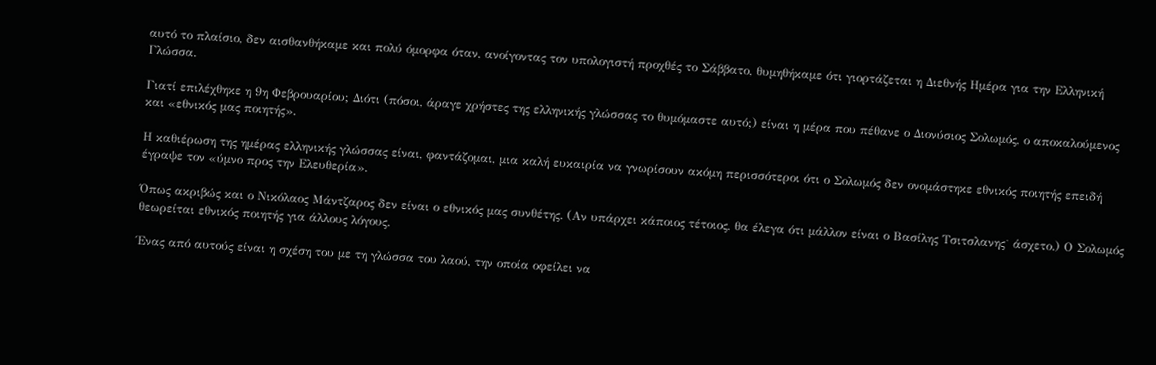αυτό το πλαίσιο, δεν αισθανθήκαμε και πολύ όμορφα όταν, ανοίγοντας τον υπολογιστή προχθές το Σάββατο, θυμηθήκαμε ότι γιορτάζεται η Διεθνής Ημέρα για την Ελληνική Γλώσσα.

Γιατί επιλέχθηκε η 9η Φεβρουαρίου; Διότι (πόσοι, άραγε χρήστες της ελληνικής γλώσσας το θυμόμαστε αυτό;) είναι η μέρα που πέθανε ο Διονύσιος Σολωμός, ο αποκαλούμενος και «εθνικός μας ποιητής».

Η καθιέρωση της ημέρας ελληνικής γλώσσας είναι, φαντάζομαι, μια καλή ευκαιρία να γνωρίσουν ακόμη περισσότεροι ότι ο Σολωμός δεν ονομάστηκε εθνικός ποιητής επειδή έγραψε τον «ύμνο προς την Ελευθερία».

Όπως ακριβώς και ο Νικόλαος Μάντζαρος δεν είναι ο εθνικός μας συνθέτης. (Αν υπάρχει κάποιος τέτοιος, θα έλεγα ότι μάλλον είναι ο Βασίλης Τσιτσλανης˙ άσχετο.) Ο Σολωμός θεωρείται εθνικός ποιητής για άλλους λόγους.

Ένας από αυτούς είναι η σχέση του με τη γλώσσα του λαού, την οποία οφείλει να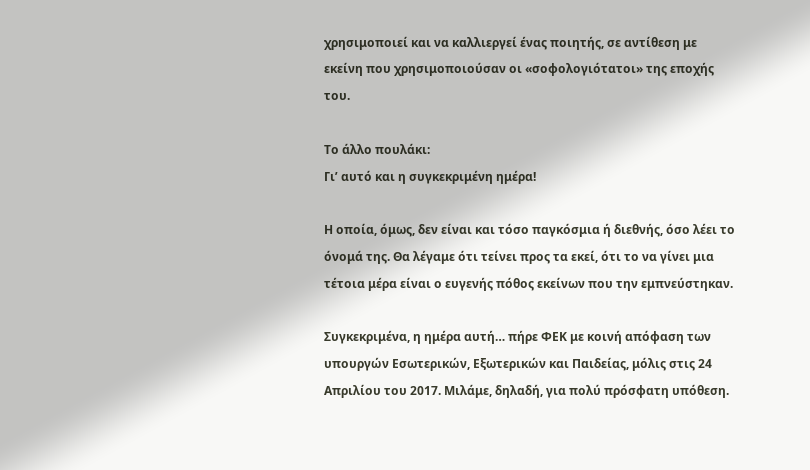χρησιμοποιεί και να καλλιεργεί ένας ποιητής, σε αντίθεση με εκείνη που χρησιμοποιούσαν οι «σοφολογιότατοι» της εποχής του.

Το άλλο πουλάκι:
Γι’ αυτό και η συγκεκριμένη ημέρα!

Η οποία, όμως, δεν είναι και τόσο παγκόσμια ή διεθνής, όσο λέει το όνομά της. Θα λέγαμε ότι τείνει προς τα εκεί, ότι το να γίνει μια τέτοια μέρα είναι ο ευγενής πόθος εκείνων που την εμπνεύστηκαν.

Συγκεκριμένα, η ημέρα αυτή… πήρε ΦΕΚ με κοινή απόφαση των υπουργών Εσωτερικών, Εξωτερικών και Παιδείας, μόλις στις 24 Απριλίου του 2017. Μιλάμε, δηλαδή, για πολύ πρόσφατη υπόθεση.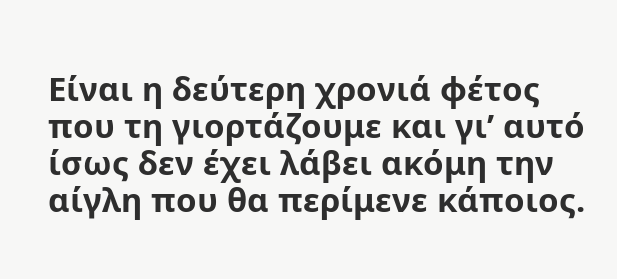Είναι η δεύτερη χρονιά φέτος που τη γιορτάζουμε και γι’ αυτό ίσως δεν έχει λάβει ακόμη την αίγλη που θα περίμενε κάποιος.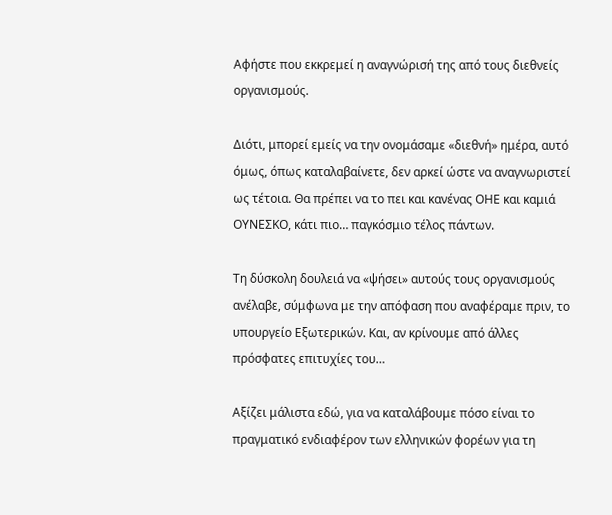Αφήστε που εκκρεμεί η αναγνώρισή της από τους διεθνείς οργανισμούς.

Διότι, μπορεί εμείς να την ονομάσαμε «διεθνή» ημέρα, αυτό όμως, όπως καταλαβαίνετε, δεν αρκεί ώστε να αναγνωριστεί ως τέτοια. Θα πρέπει να το πει και κανένας ΟΗΕ και καμιά ΟΥΝΕΣΚΟ, κάτι πιο… παγκόσμιο τέλος πάντων.

Τη δύσκολη δουλειά να «ψήσει» αυτούς τους οργανισμούς ανέλαβε, σύμφωνα με την απόφαση που αναφέραμε πριν, το υπουργείο Εξωτερικών. Και, αν κρίνουμε από άλλες πρόσφατες επιτυχίες του…

Αξίζει μάλιστα εδώ, για να καταλάβουμε πόσο είναι το πραγματικό ενδιαφέρον των ελληνικών φορέων για τη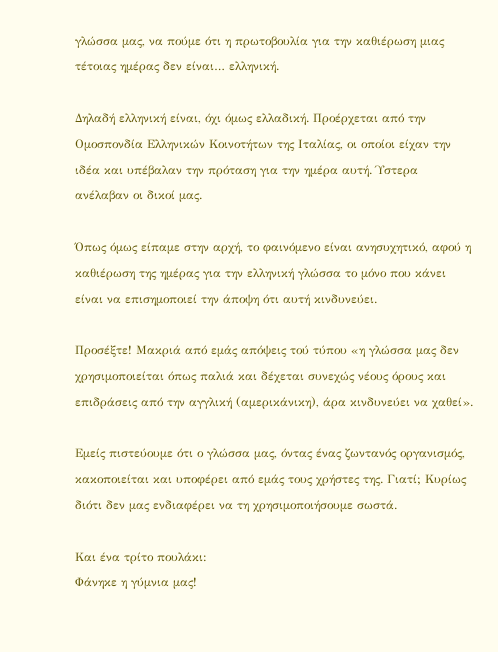γλώσσα μας, να πούμε ότι η πρωτοβουλία για την καθιέρωση μιας τέτοιας ημέρας δεν είναι… ελληνική.

Δηλαδή ελληνική είναι, όχι όμως ελλαδική. Προέρχεται από την Ομοσπονδία Ελληνικών Κοινοτήτων της Ιταλίας, οι οποίοι είχαν την ιδέα και υπέβαλαν την πρόταση για την ημέρα αυτή. Ύστερα ανέλαβαν οι δικοί μας.

Όπως όμως είπαμε στην αρχή, το φαινόμενο είναι ανησυχητικό, αφού η καθιέρωση της ημέρας για την ελληνική γλώσσα το μόνο που κάνει είναι να επισημοποιεί την άποψη ότι αυτή κινδυνεύει.

Προσέξτε! Μακριά από εμάς απόψεις τού τύπου «η γλώσσα μας δεν χρησιμοποιείται όπως παλιά και δέχεται συνεχώς νέους όρους και επιδράσεις από την αγγλική (αμερικάνικη), άρα κινδυνεύει να χαθεί».

Εμείς πιστεύουμε ότι ο γλώσσα μας, όντας ένας ζωντανός οργανισμός, κακοποιείται και υποφέρει από εμάς τους χρήστες της. Γιατί; Κυρίως διότι δεν μας ενδιαφέρει να τη χρησιμοποιήσουμε σωστά.

Και ένα τρίτο πουλάκι:
Φάνηκε η γύμνια μας!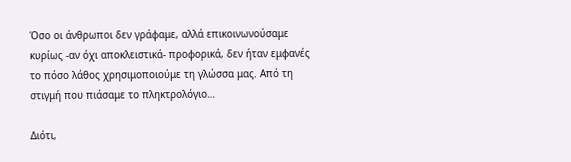Όσο οι άνθρωποι δεν γράφαμε, αλλά επικοινωνούσαμε κυρίως -αν όχι αποκλειστικά- προφορικά, δεν ήταν εμφανές το πόσο λάθος χρησιμοποιούμε τη γλώσσα μας. Από τη στιγμή που πιάσαμε το πληκτρολόγιο…

Διότι,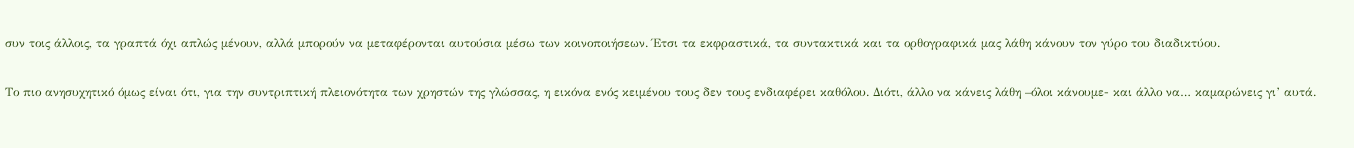συν τοις άλλοις, τα γραπτά όχι απλώς μένουν, αλλά μπορούν να μεταφέρονται αυτούσια μέσω των κοινοποιήσεων. Έτσι τα εκφραστικά, τα συντακτικά και τα ορθογραφικά μας λάθη κάνουν τον γύρο του διαδικτύου.

Το πιο ανησυχητικό όμως είναι ότι, για την συντριπτική πλειονότητα των χρηστών της γλώσσας, η εικόνα ενός κειμένου τους δεν τους ενδιαφέρει καθόλου. Διότι, άλλο να κάνεις λάθη –όλοι κάνουμε- και άλλο να… καμαρώνεις γι’ αυτά.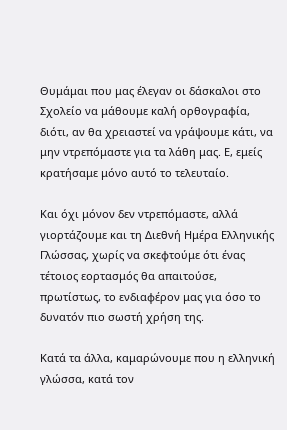Θυμάμαι που μας έλεγαν οι δάσκαλοι στο Σχολείο να μάθουμε καλή ορθογραφία, διότι, αν θα χρειαστεί να γράψουμε κάτι, να μην ντρεπόμαστε για τα λάθη μας. Ε, εμείς κρατήσαμε μόνο αυτό το τελευταίο.

Και όχι μόνον δεν ντρεπόμαστε, αλλά γιορτάζουμε και τη Διεθνή Ημέρα Ελληνικής Γλώσσας, χωρίς να σκεφτούμε ότι ένας τέτοιος εορτασμός θα απαιτούσε, πρωτίστως, το ενδιαφέρον μας για όσο το δυνατόν πιο σωστή χρήση της.

Κατά τα άλλα, καμαρώνουμε που η ελληνική γλώσσα, κατά τον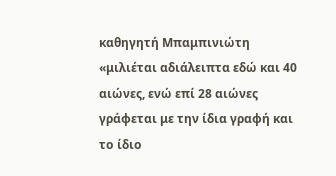καθηγητή Μπαμπινιώτη «μιλιέται αδιάλειπτα εδώ και 40 αιώνες, ενώ επί 28 αιώνες γράφεται με την ίδια γραφή και το ίδιο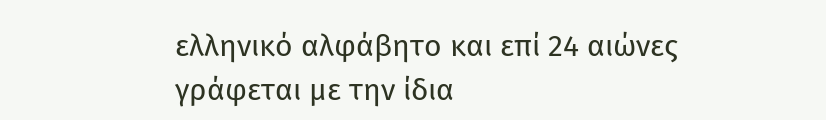ελληνικό αλφάβητο και επί 24 αιώνες γράφεται με την ίδια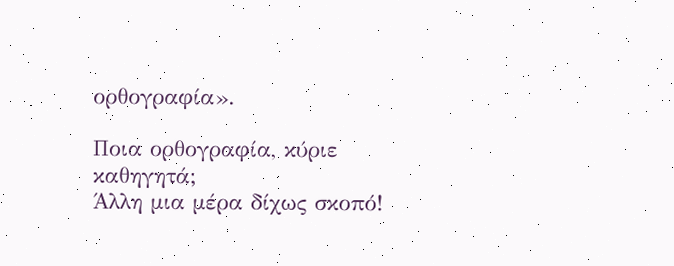ορθογραφία».

Ποια ορθογραφία, κύριε καθηγητά;
Άλλη μια μέρα δίχως σκοπό!